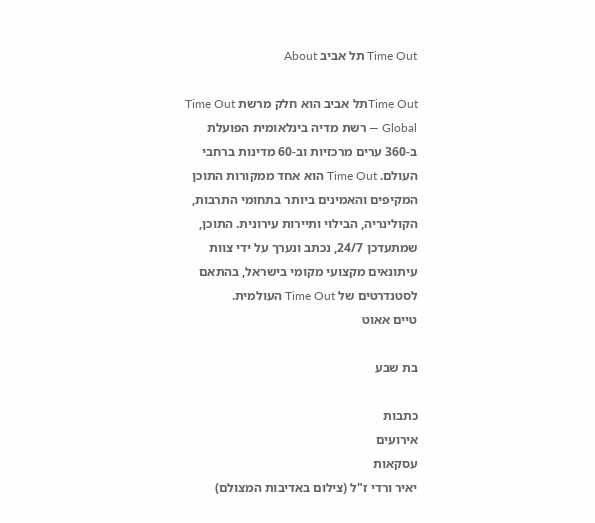Time Out תל אביב About

Time Outתל אביב הוא חלק מרשת Time Out Global — רשת מדיה בינלאומית הפועלת ב-360 ערים מרכזיות וב-60 מדינות ברחבי העולם. Time Out הוא אחד ממקורות התוכן המקיפים והאמינים ביותר בתחומי התרבות, הקולינריה, הבילוי ותיירות עירונית. התוכן, שמתעדכן 24/7, נכתב ונערך על ידי צוות עיתונאים מקצועי מקומי בישראל, בהתאם לסטנדרטים של Time Out העולמית.
טיים אאוט

בת שבע

כתבות
אירועים
עסקאות
יאיר ורדי ז"ל (צילום באדיבות המצולם)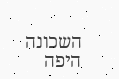השכונה היפה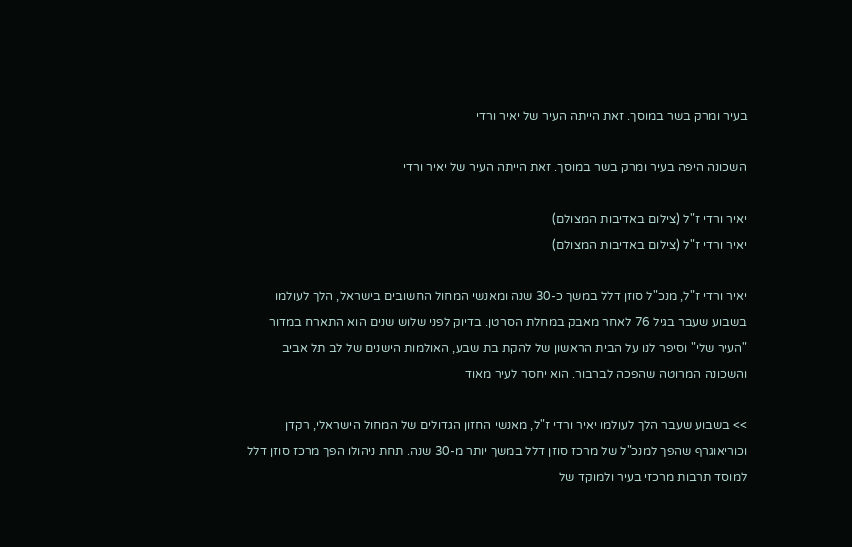בעיר ומרק בשר במוסך. זאת הייתה העיר של יאיר ורדי

השכונה היפה בעיר ומרק בשר במוסך. זאת הייתה העיר של יאיר ורדי

יאיר ורדי ז"ל (צילום באדיבות המצולם)
יאיר ורדי ז"ל (צילום באדיבות המצולם)

יאיר ורדי ז"ל, מנכ"ל סוזן דלל במשך כ-30 שנה ומאנשי המחול החשובים בישראל, הלך לעולמו בשבוע שעבר בגיל 76 לאחר מאבק במחלת הסרטן. בדיוק לפני שלוש שנים הוא התארח במדור "העיר שלי" וסיפר לנו על הבית הראשון של להקת בת שבע, האולמות הישנים של לב תל אביב והשכונה המרוטה שהפכה לברבור. הוא יחסר לעיר מאוד

>> בשבוע שעבר הלך לעולמו יאיר ורדי ז"ל, מאנשי החזון הגדולים של המחול הישראלי, רקדן וכוריאוגרף שהפך למנכ"ל של מרכז סוזן דלל במשך יותר מ-30 שנה. תחת ניהולו הפך מרכז סוזן דלל למוסד תרבות מרכזי בעיר ולמוקד של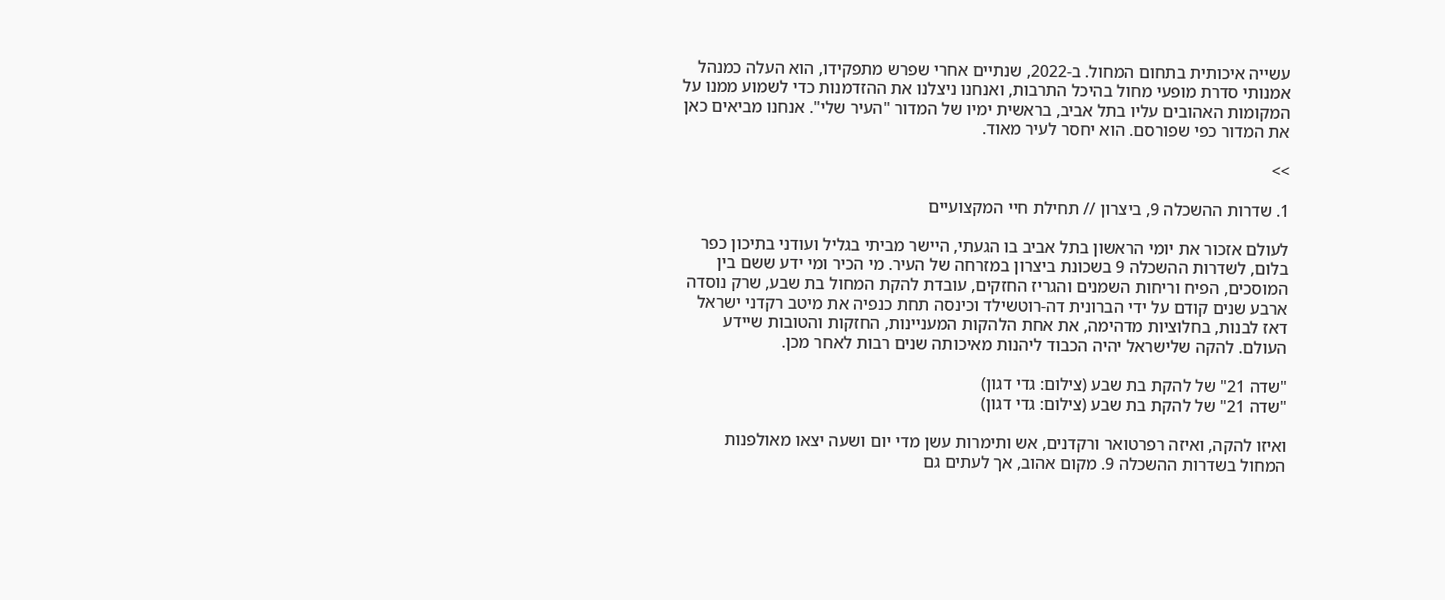עשייה איכותית בתחום המחול. ב-2022, שנתיים אחרי שפרש מתפקידו, הוא העלה כמנהל אמנותי סדרת מופעי מחול בהיכל התרבות, ואנחנו ניצלנו את ההזדמנות כדי לשמוע ממנו על המקומות האהובים עליו בתל אביב, בראשית ימיו של המדור "העיר שלי". אנחנו מביאים כאן את המדור כפי שפורסם. הוא יחסר לעיר מאוד.

>>

1. שדרות ההשכלה 9, ביצרון // תחילת חיי המקצועיים

לעולם אזכור את יומי הראשון בתל אביב בו הגעתי, היישר מביתי בגליל ועודני בתיכון כפר בלום, לשדרות ההשכלה 9 בשכונת ביצרון במזרחה של העיר. מי הכיר ומי ידע ששם בין המוסכים, הפיח וריחות השמנים והגריז החזקים, עובדת להקת המחול בת שבע, שרק נוסדה ארבע שנים קודם על ידי הברונית דה-רוטשילד וכינסה תחת כנפיה את מיטב רקדני ישראל דאז לבנות, בחלוציות מדהימה, את אחת הלהקות המעניינות, החזקות והטובות שיידע העולם. להקה שלישראל יהיה הכבוד ליהנות מאיכותה שנים רבות לאחר מכן.

"שדה 21" של להקת בת שבע (צילום: גדי דגון)
"שדה 21" של להקת בת שבע (צילום: גדי דגון)

ואיזו להקה, ואיזה רפרטואר ורקדנים, אש ותימרות עשן מדי יום ושעה יצאו מאולפנות המחול בשדרות ההשכלה 9. מקום אהוב, אך לעתים גם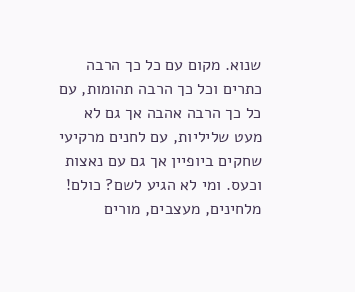שנוא. מקום עם כל כך הרבה כתרים וכל כך הרבה תהומות, עם כל כך הרבה אהבה אך גם לא מעט שליליות, עם לחנים מרקיעי שחקים ביופיין אך גם עם נאצות וכעס. ומי לא הגיע לשם? כולם! מלחינים, מעצבים, מורים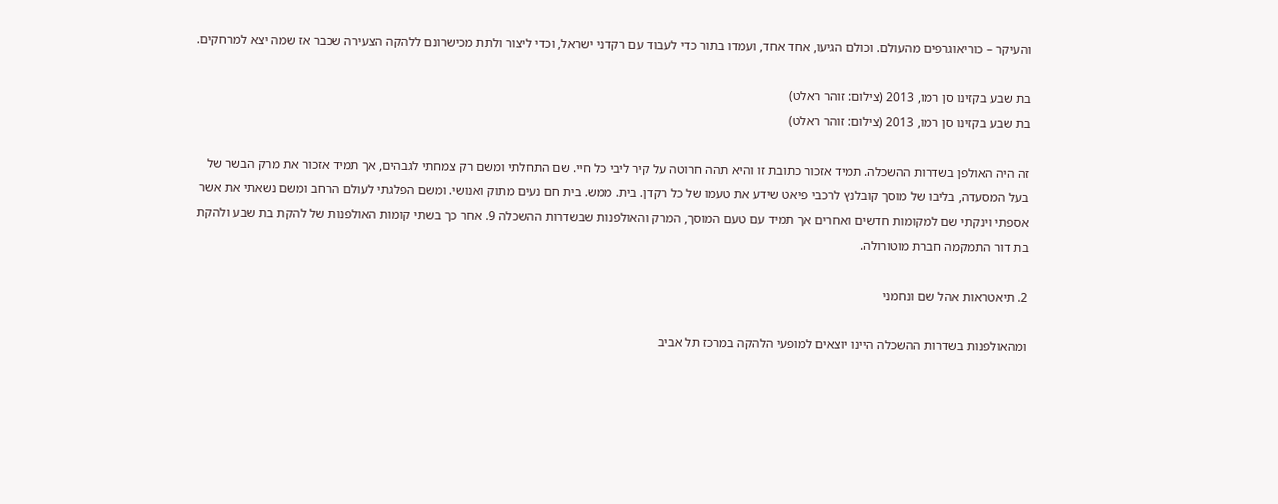והעיקר – כוריאוגרפים מהעולם. וכולם הגיעו, אחד אחד, ועמדו בתור כדי לעבוד עם רקדני ישראל, וכדי ליצור ולתת מכישרונם ללהקה הצעירה שכבר אז שמה יצא למרחקים.

בת שבע בקזינו סן רמו, 2013 (צילום: זוהר ראלט)
בת שבע בקזינו סן רמו, 2013 (צילום: זוהר ראלט)

זה היה האולפן בשדרות ההשכלה. תמיד אזכור כתובת זו והיא תהה חרוטה על קיר ליבי כל חיי. שם התחלתי ומשם רק צמחתי לגבהים, אך תמיד אזכור את מרק הבשר של בעל המסעדה, בליבו של מוסך קובלנץ לרכבי פיאט שידע את טעמו של כל רקדן. בית. ממש. בית חם נעים מתוק ואנושי. ומשם הפלגתי לעולם הרחב ומשם נשאתי את אשר אספתי וינקתי שם למקומות חדשים ואחרים אך תמיד עם טעם המוסך, המרק והאולפנות שבשדרות ההשכלה 9. אחר כך בשתי קומות האולפנות של להקת בת שבע ולהקת בת דור התמקמה חברת מוטורולה.

2. תיאטראות אהל שם ונחמני

ומהאולפנות בשדרות ההשכלה היינו יוצאים למופעי הלהקה במרכז תל אביב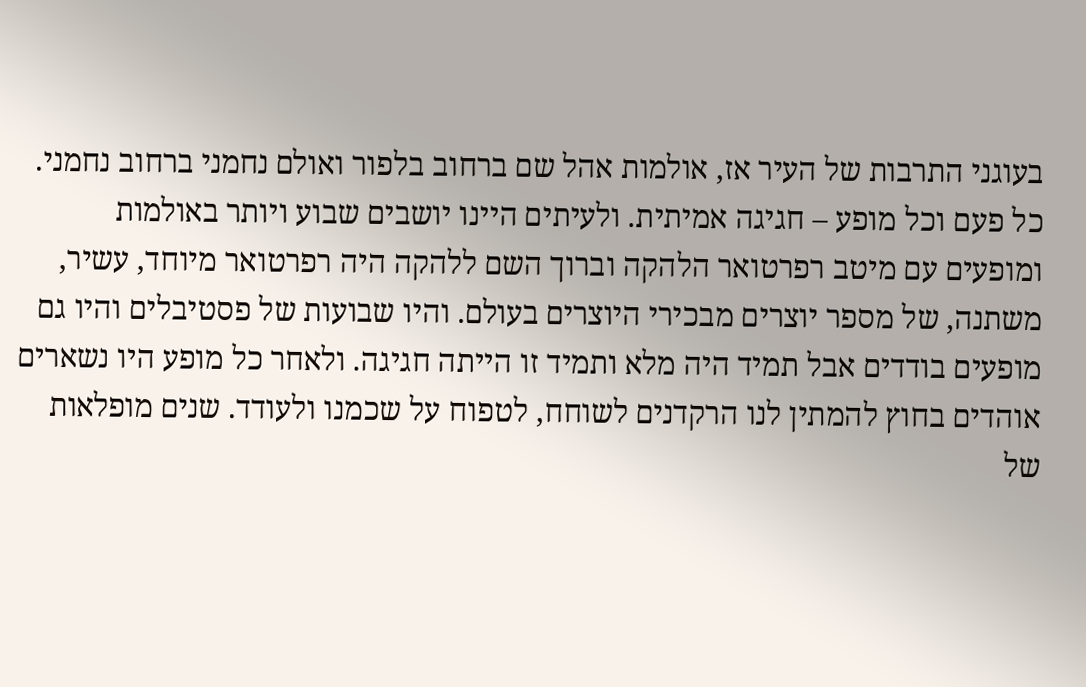בעוגני התרבות של העיר אז, אולמות אהל שם ברחוב בלפור ואולם נחמני ברחוב נחמני. כל פעם וכל מופע – חגיגה אמיתית. ולעיתים היינו יושבים שבוע ויותר באולמות ומופעים עם מיטב רפרטואר הלהקה וברוך השם ללהקה היה רפרטואר מיוחד, עשיר, משתנה, של מספר יוצרים מבכירי היוצרים בעולם. והיו שבועות של פסטיבלים והיו גם מופעים בודדים אבל תמיד היה מלא ותמיד זו הייתה חגיגה. ולאחר כל מופע היו נשארים אוהדים בחוץ להמתין לנו הרקדנים לשוחח, לטפוח על שכמנו ולעודד. שנים מופלאות של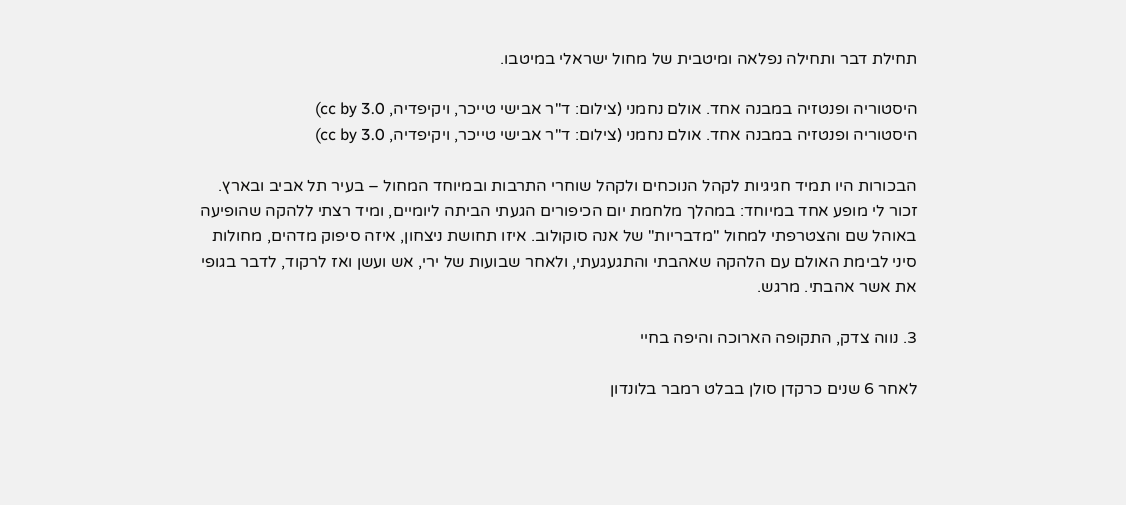תחילת דבר ותחילה נפלאה ומיטבית של מחול ישראלי במיטבו.

היסטוריה ופנטזיה במבנה אחד. אולם נחמני (צילום: ד"ר אבישי טייכר, ויקיפדיה, cc by 3.0)
היסטוריה ופנטזיה במבנה אחד. אולם נחמני (צילום: ד"ר אבישי טייכר, ויקיפדיה, cc by 3.0)

הבכורות היו תמיד חגיגיות לקהל הנוכחים ולקהל שוחרי התרבות ובמיוחד המחול – בעיר תל אביב ובארץ. זכור לי מופע אחד במיוחד: במהלך מלחמת יום הכיפורים הגעתי הביתה ליומיים, ומיד רצתי ללהקה שהופיעה באוהל שם והצטרפתי למחול "מדבריות" של אנה סוקולוב. איזו תחושת ניצחון, איזה סיפוק מדהים, מחולות סיני לבימת האולם עם הלהקה שאהבתי והתגעגעתי, ולאחר שבועות של ירי, אש ועשן ואז לרקוד, לדבר בגופי את אשר אהבתי. מרגש.

3. נווה צדק, התקופה הארוכה והיפה בחיי

לאחר 6 שנים כרקדן סולן בבלט רמבר בלונדון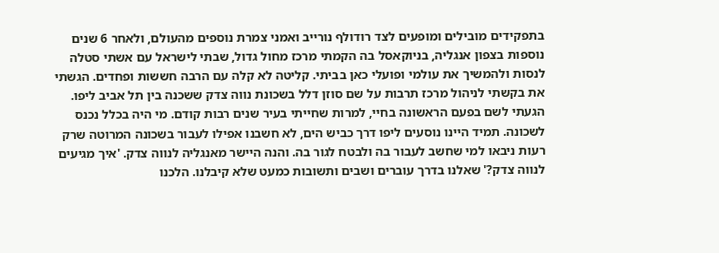בתפקידים מובילים ומופעים לצד רודולף נורייב ואמני צמרת נוספים מהעולם, ולאחר 6 שנים נוספות בצפון אנגליה, בניוקאסל בה הקמתי מרכז מחול גדול, שבתי לישראל עם אשתי סטלה לנסות ולהמשיך את עולמי ופועלי כאן בביתי. קליטה לא קלה עם הרבה חששות ופחדים. הגשתי את בקשתי לניהול מרכז תרבות על שם סוזן דלל בשכונת נווה צדק ששכנה בין תל אביב ליפו. הגעתי לשם בפעם הראשונה בחיי, למרות שחייתי בעיר שנים רבות קודם. מי היה בכלל נכנס לשכונה. תמיד היינו נוסעים ליפו דרך כביש הים, לא חשבנו אפילו לעבור בשכונה המרוטה שרק רעות ניבאו למי שחשב לעבור בה ולבטח לגור בה. והנה היישר מאנגליה לנווה צדק. 'איך מגיעים לנווה צדק?' שאלנו בדרך עוברים ושבים ותשובות כמעט שלא קיבלנו. הלכנו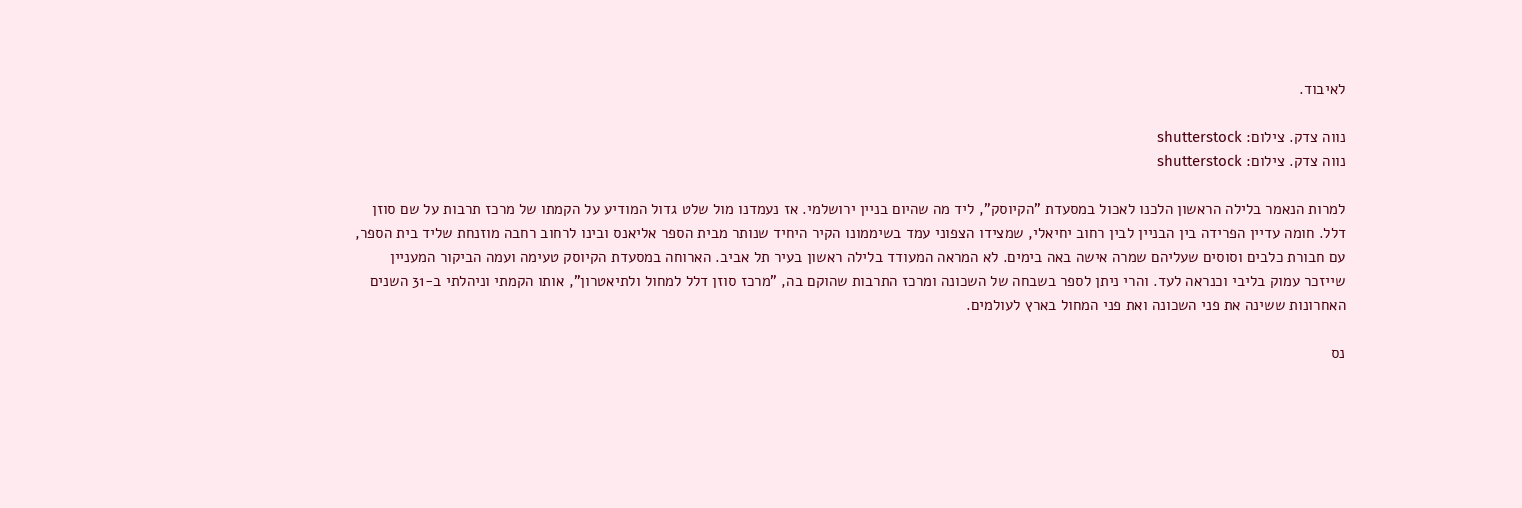לאיבוד.

נווה צדק. צילום: shutterstock
נווה צדק. צילום: shutterstock

למרות הנאמר בלילה הראשון הלכנו לאכול במסעדת "הקיוסק", ליד מה שהיום בניין ירושלמי. אז נעמדנו מול שלט גדול המודיע על הקמתו של מרכז תרבות על שם סוזן דלל. חומה עדיין הפרידה בין הבניין לבין רחוב יחיאלי, שמצידו הצפוני עמד בשיממונו הקיר היחיד שנותר מבית הספר אליאנס ובינו לרחוב רחבה מוזנחת שליד בית הספר, עם חבורת כלבים וסוסים שעליהם שמרה אישה באה בימים. לא המראה המעודד בלילה ראשון בעיר תל אביב. הארוחה במסעדת הקיוסק טעימה ועמה הביקור המעניין שייזכר עמוק בליבי וכנראה לעד. והרי ניתן לספר בשבחה של השכונה ומרכז התרבות שהוקם בה, "מרכז סוזן דלל למחול ולתיאטרון", אותו הקמתי וניהלתי ב-31 השנים האחרונות ששינה את פני השכונה ואת פני המחול בארץ לעולמים.

נס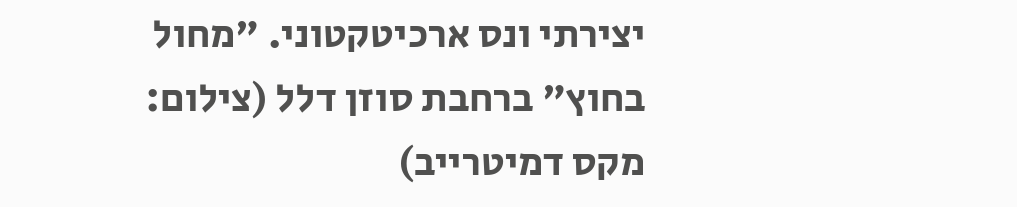יצירתי ונס ארכיטקטוני. "מחול בחוץ" ברחבת סוזן דלל (צילום: מקס דמיטרייב)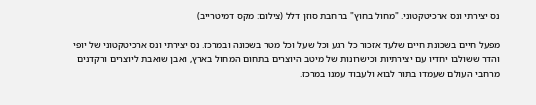נס יצירתי ונס ארכיטקטוני. "מחול בחוץ" ברחבת סוזן דלל (צילום: מקס דמיטרייב)

מפעל חיים בשכונת חיים שלעד אזכור כל רגע וכל שעל וכל מטר בשכונה ובמרכז. נס יצירתי ונס ארכיטקטוני של יופי והדר ששולבו יחדיו עם יצירתיות וכישרונות של מיטב היוצרים בתחום המחול בארץ, ואבן שואבת ליוצרים ורקדנים מרחבי העולם שעמדו בתור לבוא ולעבוד עמנו במרכז.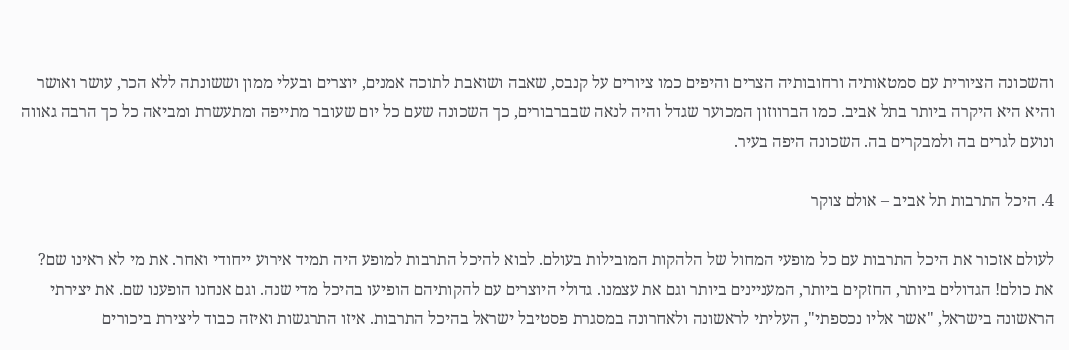והשכונה הציורית עם סמטאותיה ורחובותיה הצרים והיפים כמו ציורים על קנבס, שאבה ושואבת לתוכה אמנים, יוצרים ובעלי ממון וששונתה ללא הכר, עושר ואושר והיא היא היקרה ביותר בתל אביב. כמו הברווזון המכוער שגדל והיה לנאה שבברבורים, כך השכונה שעם כל יום שעובר מתייפה ומתעשרת ומביאה כל כך הרבה גאווה ונועם לגרים בה ולמבקרים בה. השכונה היפה בעיר.

4. היכל התרבות תל אביב – אולם צוקר

לעולם אזכור את היכל התרבות עם כל מופעי המחול של הלהקות המובילות בעולם. לבוא להיכל התרבות למופע היה תמיד אירוע ייחודי ואחר. את מי לא ראינו שם? את כולם! הגדולים ביותר, החזקים ביותר, המעניינים ביותר וגם את עצמנו. גדולי היוצרים עם להקותיהם הופיעו בהיכל מדי שנה. וגם אנחנו הופענו שם. את יצירתי הראשונה בישראל, "אשר אליו נכספתי", העליתי לראשונה ולאחרונה במסגרת פסטיבל ישראל בהיכל התרבות. איזו התרגשות ואיזה כבוד ליצירת ביכורים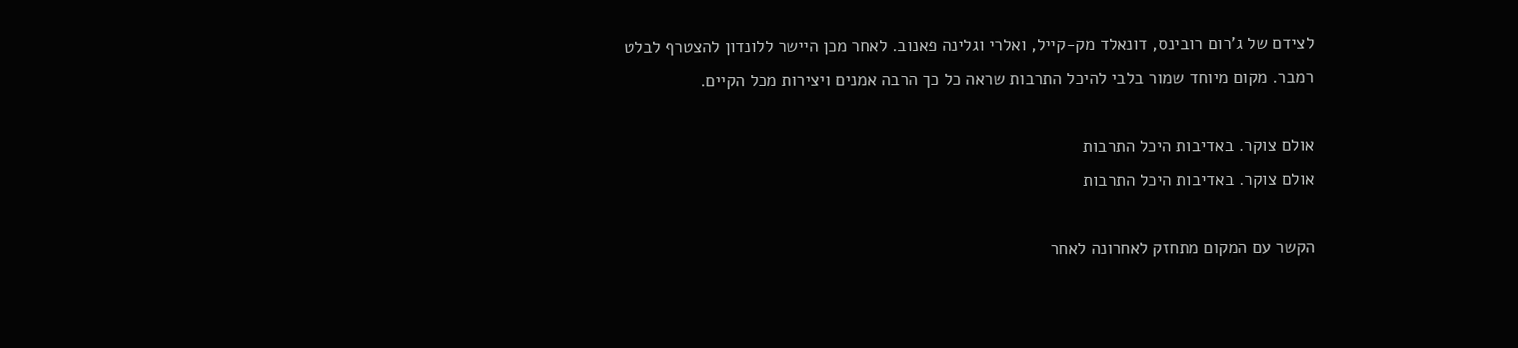לצידם של ג'רום רובינס, דונאלד מק-קייל, ואלרי וגלינה פאנוב. לאחר מכן היישר ללונדון להצטרף לבלט רמבר. מקום מיוחד שמור בלבי להיכל התרבות שראה כל כך הרבה אמנים ויצירות מכל הקיים.

אולם צוקר. באדיבות היכל התרבות
אולם צוקר. באדיבות היכל התרבות

הקשר עם המקום מתחזק לאחרונה לאחר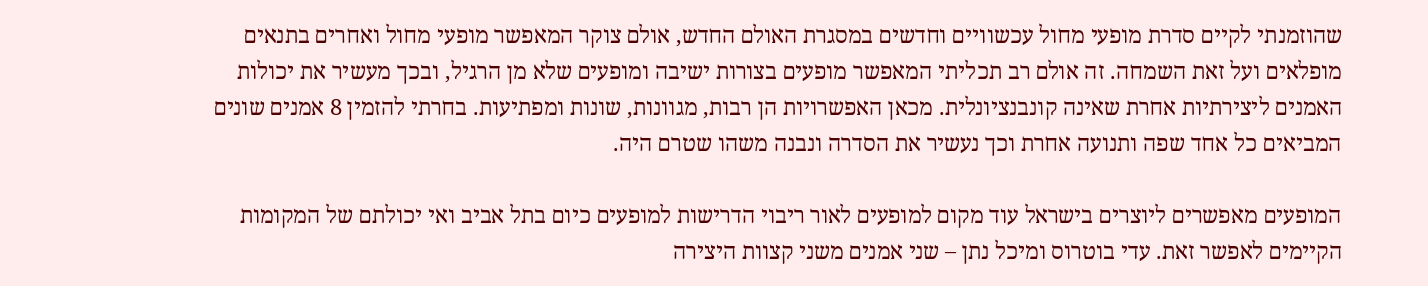שהוזמנתי לקיים סדרת מופעי מחול עכשוויים וחדשים במסגרת האולם החדש, אולם צוקר המאפשר מופעי מחול ואחרים בתנאים מופלאים ועל זאת השמחה. זה אולם רב תכליתי המאפשר מופעים בצורות ישיבה ומופעים שלא מן הרגיל, ובכך מעשיר את יכולות האמנים ליצירתיות אחרת שאינה קונבנציונלית. מכאן האפשרויות הן רבות, מגוונות, שונות ומפתיעות. בחרתי להזמין 8 אמנים שונים המביאים כל אחד שפה ותנועה אחרת וכך נעשיר את הסדרה ונבנה משהו שטרם היה.

המופעים מאפשרים ליוצרים בישראל עוד מקום למופעים לאור ריבוי הדרישות למופעים כיום בתל אביב ואי יכולתם של המקומות הקיימים לאפשר זאת. עדי בוטרוס ומיכל נתן – שני אמנים משני קצוות היצירה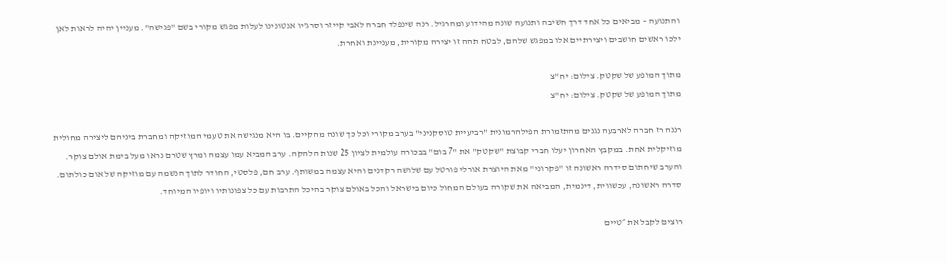והתנועה – מביאים כל אחד דרך חשיבה ותנועה שונה מהידוע ומהרגיל. רנה שינפלד חברה לאבי קייזר וסרג'יו אנטונינו לעלות מפגש מקורי בשם "פגישה". מעניין יהיה לראות לאן ילכו ראשים חושבים ויצירתיים אלו במפגש שלהם, לבטח תהה זו יצירה מקורית, מעניינת ואחרת.

מתוך המופע של שקטק. צילום: יח"צ
מתוך המופע של שקטק. צילום: יח"צ

רננה רז חברה לארבעה נגנים מהתזמורת הפילהרמונית "רביעיית טוסקניני" בערב מקורי וכל כך שונה מהקיים. בו היא מנגישה את טעמי המוזיקה ומחברת ביניהם ליצירה מחולית מוזיקלית אחת. במקבץ האחרון יעלו חברי קבוצת "שקטק" את "7 בום" בבכורה עולמית לציון 25 שנות הלהקה. ערב המביא עמו עצמה ומרץ שטרם נראו מעל בימת אולם צוקר. והערב שיחתום סידרה ראשונה זו "פקרוני" מאת היוצרת אורלי פורטל עם שלושה רקדנים והיא עצמה במשותף. ערב חם, פלסטי, החודר לתוך הנשמה עם מוזיקה של אום כולתום. סדרה ראשונה, עכשווית, דינמית, המביאה את שקורה בעולם המחול כיום בישראל והכל באולם צוקר בהיכל התרבות עם כל צפונותיו ויופיו המיוחד.

רוצים לקבל את ״טיים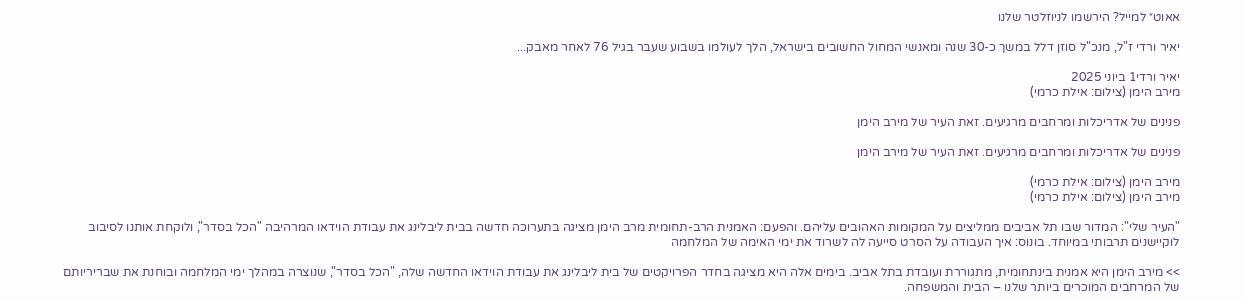אאוט״ למייל? הירשמו לניוזלטר שלנו

יאיר ורדי ז"ל, מנכ"ל סוזן דלל במשך כ-30 שנה ומאנשי המחול החשובים בישראל, הלך לעולמו בשבוע שעבר בגיל 76 לאחר מאבק...

יאיר ורדי1 ביוני 2025
מירב הימן (צילום: אילת כרמי)

פנינים של אדריכלות ומרחבים מרגיעים. זאת העיר של מירב הימן

פנינים של אדריכלות ומרחבים מרגיעים. זאת העיר של מירב הימן

מירב הימן (צילום: אילת כרמי)
מירב הימן (צילום: אילת כרמי)

"העיר שלי": המדור שבו תל אביבים ממליצים על המקומות האהובים עליהם. והפעם: האמנית הרב-תחומית מרב הימן מציגה בתערוכה חדשה בבית ליבלינג את עבודת הוידאו המרהיבה "הכל בסדר", ולוקחת אותנו לסיבוב לוקיישנים תרבותי במיוחד. בונוס: איך העבודה על הסרט סייעה לה לשרוד את ימי האימה של המלחמה

>> מירב הימן היא אמנית בינתחומית, מתגוררת ועובדת בתל אביב. בימים אלה היא מציגה בחדר הפרויקטים של בית ליבלינג את עבודת הוידאו החדשה שלה, "הכל בסדר", שנוצרה במהלך ימי המלחמה ובוחנת את שבריריותם של המרחבים המוכרים ביותר שלנו – הבית והמשפחה.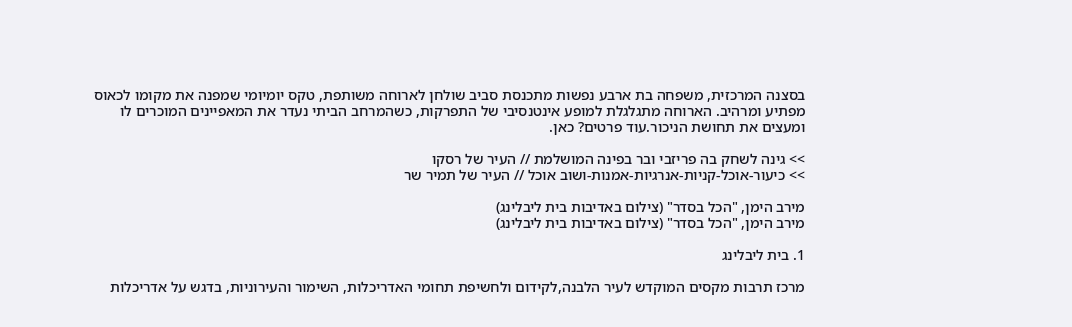בסצנה המרכזית, משפחה בת ארבע נפשות מתכנסת סביב שולחן לארוחה משותפת, טקס יומיומי שמפנה את מקומו לכאוס מפתיע ומרהיב. הארוחה מתגלגלת למופע אינטנסיבי של התפרקות, כשהמרחב הביתי נעדר את המאפיינים המוכרים לו ומעצים את תחושת הניכור.עוד פרטים? כאן.

>> גינה לשחק בה פריזבי ובר בפינה המושלמת // העיר של רסקו
>> כיעור-אוכל-קניות-אנרגיות-אמנות-ושוב אוכל // העיר של תמיר שר

מירב הימן, "הכל בסדר" (צילום באדיבות בית ליבלינג)
מירב הימן, "הכל בסדר" (צילום באדיבות בית ליבלינג)

1. בית ליבלינג

מרכז תרבות מקסים המוקדש לעיר הלבנה,לקידום ולחשיפת תחומי האדריכלות, השימור והעירוניות, בדגש על אדריכלות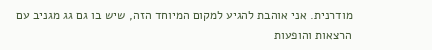מודרנית. אני אוהבת להגיע למקום המיוחד הזה, שיש בו גם גג מגניב עם הרצאות והופעות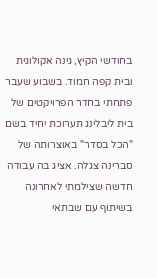בחודשי הקיץ, גינה אקולוגית ובית קפה חמוד. בשבוע שעבר פתחתי בחדר הפרויקטים של בית ליבלינג תערוכת יחיד בשם "הכל בסדר" באוצרותה של סברינה צגלה. אציג בה עבודה חדשה שצילמתי לאחרונה בשיתוף עם שבתאי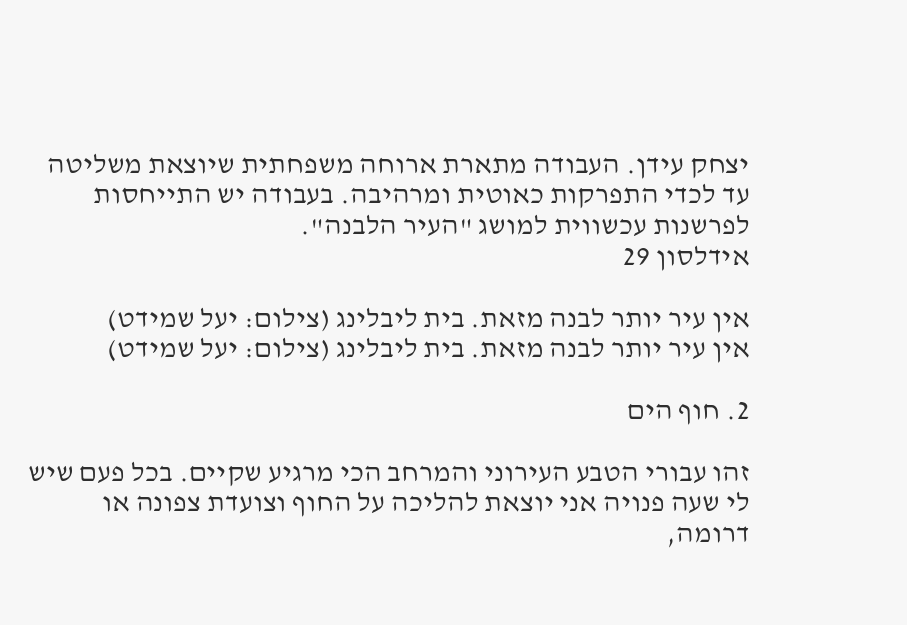יצחק עידן. העבודה מתארת ארוחה משפחתית שיוצאת משליטה עד לכדי התפרקות כאוטית ומרהיבה. בעבודה יש התייחסות לפרשנות עכשווית למושג "העיר הלבנה".
אידלסון 29

אין עיר יותר לבנה מזאת. בית ליבלינג (צילום: יעל שמידט)
אין עיר יותר לבנה מזאת. בית ליבלינג (צילום: יעל שמידט)

2. חוף הים

זהו עבורי הטבע העירוני והמרחב הכי מרגיע שקיים. בכל פעם שיש לי שעה פנויה אני יוצאת להליכה על החוף וצועדת צפונה או דרומה,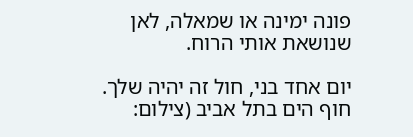פונה ימינה או שמאלה, לאן שנושאת אותי הרוח.

יום אחד בני, חול זה יהיה שלך. חוף הים בתל אביב (צילום: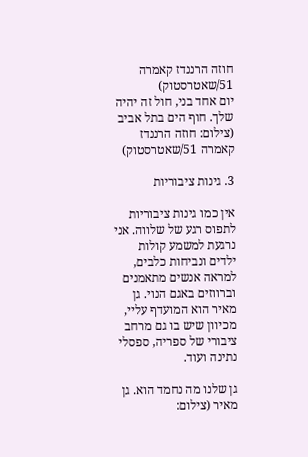חוזה הרננדז קאמרה 51/שאטרסטוק)
יום אחד בני, חול זה יהיה שלך. חוף הים בתל אביב (צילום: חוזה הרננדז קאמרה 51/שאטרסטוק)

3. גינות ציבוריות

אין כמו גינות ציבוריות לתפוס רגע של שלווה. אני נרגעת למשמע קולות ילדים ונביחות כלבים, למראה אנשים מתאמנים וברווזים באגם הנוי. גן מאיר הוא המועדף עליי, מכיוון שיש בו גם מרחב ציבורי של ספריה, ספסלי נתינה ועוד.

גן שלנו מה נחמד הוא. גן מאיר (צילום: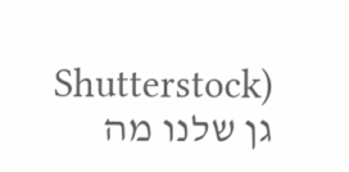Shutterstock)
גן שלנו מה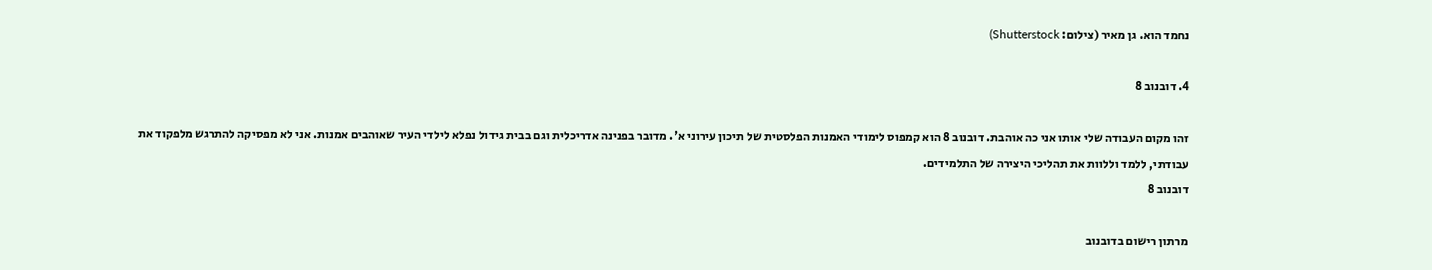נחמד הוא. גן מאיר (צילום: Shutterstock)

4. דובנוב 8

זהו מקום העבודה שלי אותו אני כה אוהבת. דובנוב 8 הוא קמפוס לימודי האמנות הפלסטית של תיכון עירוני א'. מדובר בפנינה אדריכלית וגם בבית גידול נפלא לילדי העיר שאוהבים אמנות. אני לא מפסיקה להתרגש מלפקוד את עבודתי, ללמד וללוות את תהליכי היצירה של התלמידים.
דובנוב 8

מרתון רישום בדובנוב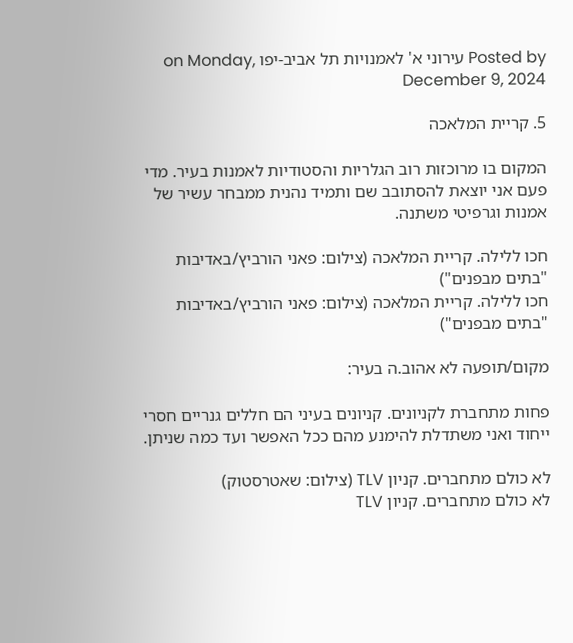Posted by עירוני א' לאמנויות תל אביב-יפו on Monday, December 9, 2024

5. קריית המלאכה

המקום בו מרוכזות רוב הגלריות והסטודיות לאמנות בעיר. מדי פעם אני יוצאת להסתובב שם ותמיד נהנית ממבחר עשיר של אמנות וגרפיטי משתנה.

חכו ללילה. קריית המלאכה (צילום: פאני הורביץ/באדיבות "בתים מבפנים")
חכו ללילה. קריית המלאכה (צילום: פאני הורביץ/באדיבות "בתים מבפנים")

מקום/תופעה לא אהוב.ה בעיר:

פחות מתחברת לקניונים. קניונים בעיני הם חללים גנריים חסרי ייחוד ואני משתדלת להימנע מהם ככל האפשר ועד כמה שניתן.

לא כולם מתחברים. קניון TLV (צילום: שאטרסטוק)
לא כולם מתחברים. קניון TLV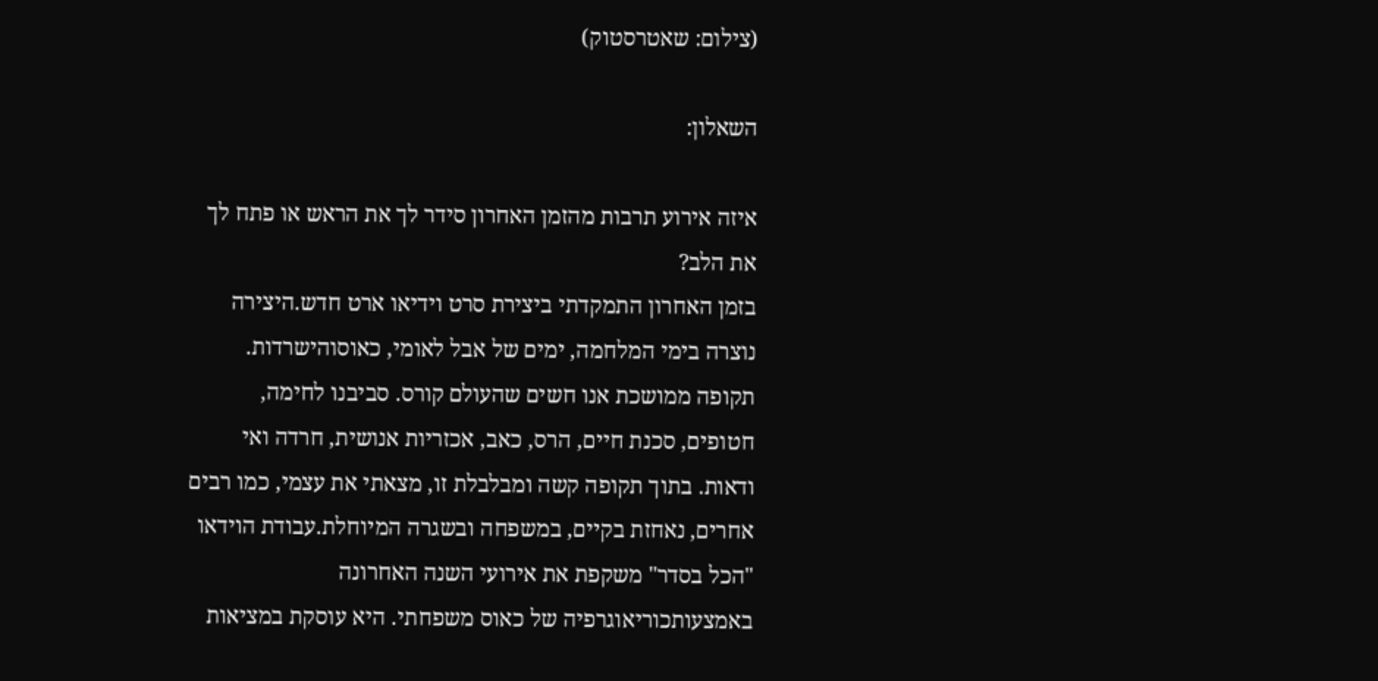(צילום: שאטרסטוק)

השאלון:

איזה אירוע תרבות מהזמן האחרון סידר לך את הראש או פתח לך את הלב?
בזמן האחרון התמקדתי ביצירת סרט וידיאו ארט חדש.היצירה נוצרה בימי המלחמה, ימים של אבל לאומי, כאוסוהישרדות. תקופה ממושכת אנו חשים שהעולם קורס. סביבנו לחימה, חטופים, סכנת חיים, הרס, כאב, אכזריות אנושית, חרדה ואי ודאות. בתוך תקופה קשה ומבלבלת זו, מצאתי את עצמי, כמו רבים אחרים, נאחזת בקיים, במשפחה ובשגרה המיוחלת.עבודת הוידאו "הכל בסדר" משקפת את אירועי השנה האחרונה באמצעותכוריאוגרפיה של כאוס משפחתי. היא עוסקת במציאות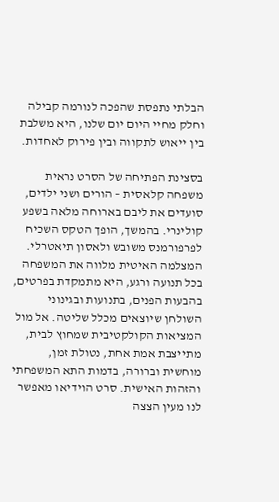הבלתי נתפסת שהפכה לנורמה קבילה וחלק מחיי היום יום שלנו, היא משלבת בין ייאוש לתקווה ובין פירוק לאחדות.

בסצינת הפתיחה של הסרט נראית משפחה קלאסית – הורים ושני ילדים, סועדים את ליבם בארוחה מלאה בשפע קולינרי. בהמשך, הופך הטקס השכיח לפרפורמנס משובש ולאסון תיאטרלי. המצלמה האיטית מלווה את המשפחה בכל תנועה ורגע, היא מתמקדת בפרטים, בהבעות הפנים, בתנועות ובגינוני השולחן שיוצאים מכלל שליטה. אל מול המציאות הקולקטיבית שמחוץ לבית, מתייצבת אמת אחת, נטולת זמן, מוחשית וברורה, בדמות התא המשפחתי והזהות האישית. סרט הוידיאו מאפשר לנו מעין הצצה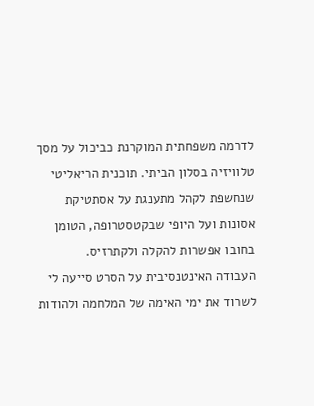לדרמה משפחתית המוקרנת כביכול על מסך טלוויזיה בסלון הביתי. תוכנית הריאליטי שנחשפת לקהל מתענגת על אסתטיקת אסונות ועל היופי שבקטסטרופה, הטומן בחובו אפשרות להקלה ולקתרזיס.
העבודה האינטנסיבית על הסרט סייעה לי לשרוד את ימי האימה של המלחמה ולהודות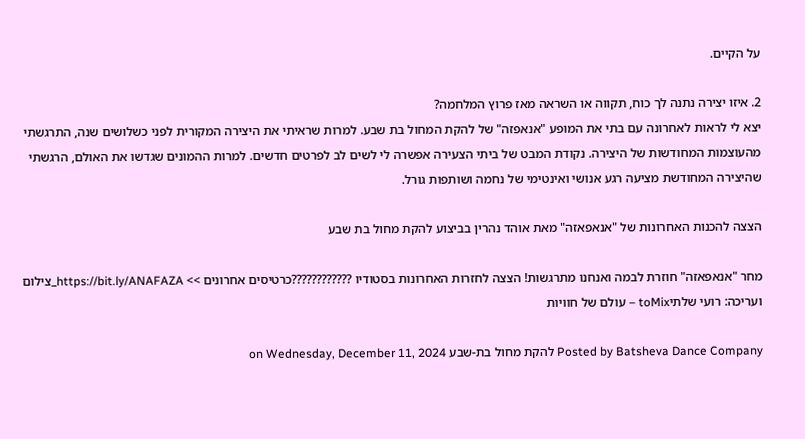על הקיים.

2. איזו יצירה נתנה לך כוח, תקווה או השראה מאז פרוץ המלחמה?
יצא לי לראות לאחרונה עם בתי את המופע "אנאפזה" של להקת המחול בת שבע. למרות שראיתי את היצירה המקורית לפני כשלושים שנה, התרגשתי מהעוצמות המחודשות של היצירה. נקודת המבט של ביתי הצעירה אפשרה לי לשים לב לפרטים חדשים. למרות ההמונים שגדשו את האולם, הרגשתי שהיצירה המחודשת מציעה רגע אנושי ואינטימי של נחמה ושותפות גורל.

הצצה להכנות האחרונות של "אנאפאזה" מאת אוהד נהרין בביצוע להקת מחול בת שבע

מחר "אנאפאזה" חוזרת לבמה ואנחנו מתרגשות! הצצה לחזרות האחרונות בסטודיו ????????????כרטיסים אחרונים >> https://bit.ly/ANAFAZA_צילום ועריכה: רועי שלתיtoMix – עולם של חוויות

Posted by Batsheva Dance Company להקת מחול בת-שבע on Wednesday, December 11, 2024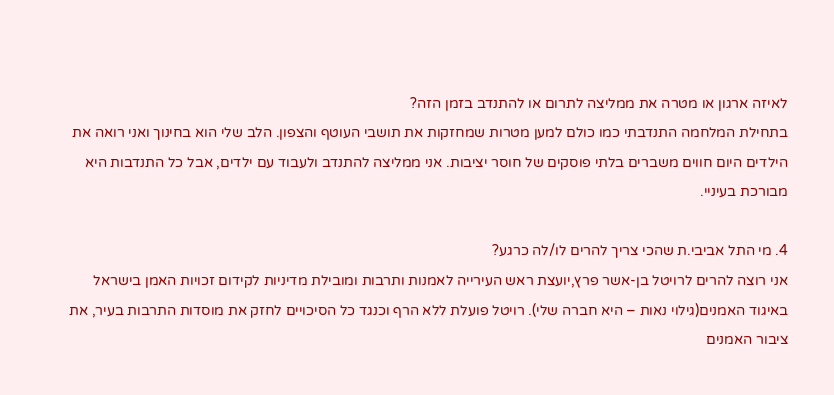לאיזה ארגון או מטרה את ממליצה לתרום או להתנדב בזמן הזה?
בתחילת המלחמה התנדבתי כמו כולם למען מטרות שמחזקות את תושבי העוטף והצפון. הלב שלי הוא בחינוך ואני רואה את הילדים היום חווים משברים בלתי פוסקים של חוסר יציבות. אני ממליצה להתנדב ולעבוד עם ילדים, אבל כל התנדבות היא מבורכת בעיניי.

4. מי התל אביבי.ת שהכי צריך להרים לו/לה כרגע?
אני רוצה להרים לרויטל בן-אשר פרץ,יועצת ראש העירייה לאמנות ותרבות ומובילת מדיניות לקידום זכויות האמן בישראל באיגוד האמנים(גילוי נאות – היא חברה שלי). רויטל פועלת ללא הרף וכנגד כל הסיכויים לחזק את מוסדות התרבות בעיר, את ציבור האמנים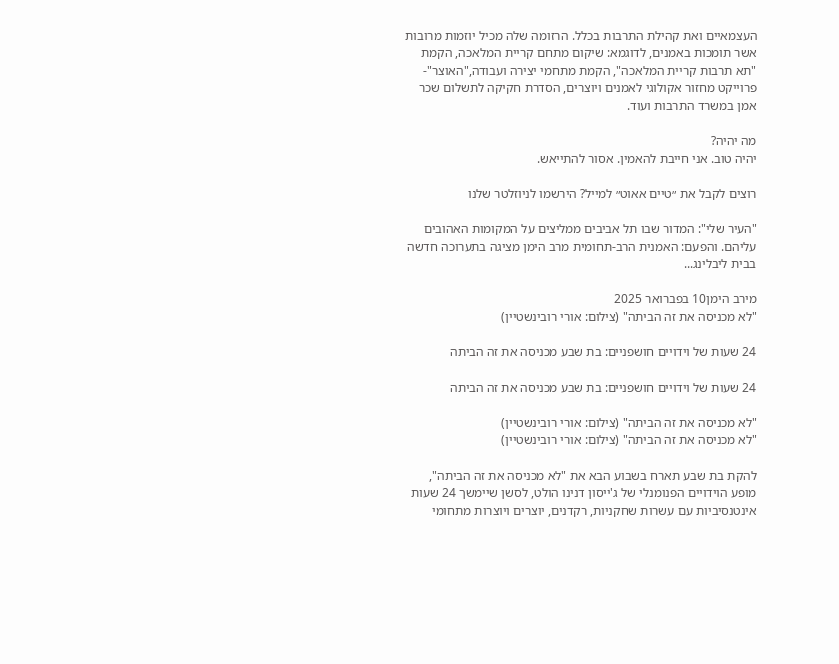העצמאיים ואת קהילת התרבות בכלל. הרזומה שלה מכיל יוזמות מרובות אשר תומכות באמנים, לדוגמא: שיקום מתחם קריית המלאכה, הקמת "תא תרבות קריית המלאכה", הקמת מתחמי יצירה ועבודה,"האוצר"- פרוייקט מחזור אקולוגי לאמנים ויוצרים, הסדרת חקיקה לתשלום שכר אמן במשרד התרבות ועוד.

מה יהיה?
יהיה טוב. אני חייבת להאמין. אסור להתייאש.

רוצים לקבל את ״טיים אאוט״ למייל? הירשמו לניוזלטר שלנו

"העיר שלי": המדור שבו תל אביבים ממליצים על המקומות האהובים עליהם. והפעם: האמנית הרב-תחומית מרב הימן מציגה בתערוכה חדשה בבית ליבלינג...

מירב הימן10 בפברואר 2025
"לא מכניסה את זה הביתה" (צילום: אורי רובינשטיין)

24 שעות של וידויים חושפניים: בת שבע מכניסה את זה הביתה

24 שעות של וידויים חושפניים: בת שבע מכניסה את זה הביתה

"לא מכניסה את זה הביתה" (צילום: אורי רובינשטיין)
"לא מכניסה את זה הביתה" (צילום: אורי רובינשטיין)

להקת בת שבע תארח בשבוע הבא את "לא מכניסה את זה הביתה", מופע הוידויים הפנומנלי של ג'ייסון דנינו הולט, לסשן שיימשך 24 שעות אינטנסיביות עם עשרות שחקניות, רקדנים, יוצרים ויוצרות מתחומי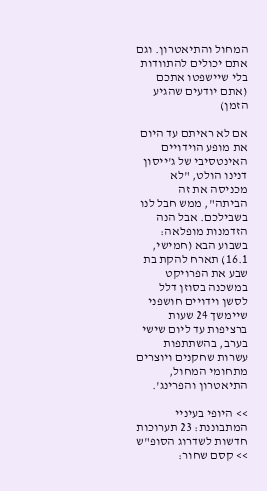המחול והתיאטרון. וגם אתם יכולים להתוודות בלי שיישפטו אתכם (אתם יודעים שהגיע הזמן)

אם לא ראיתם עד היום את מופע הוידויים האינטסיבי של ג'ייסון דנינו הולט, "לא מכניסה את זה הביתה", ממש חבל לנו בשבילכם. אבל הנה הזדמנות מופלאה: בשבוע הבא (חמישי, 16.1) תארח להקת בת שבע את הפרויקט במשכנה בסוזן דלל לסשן וידויים חושפני שיימשך 24 שעות ברציפות עד ליום שישי בערב, בהשתתפות עשרות שחקנים ויוצרים מתחומי המחול, התיאטרון והפרינג'.

>> היופי בעיניי המתבוננת: 23 תערוכות חדשות לשדרוג הסופ"ש
>> קסם שחור: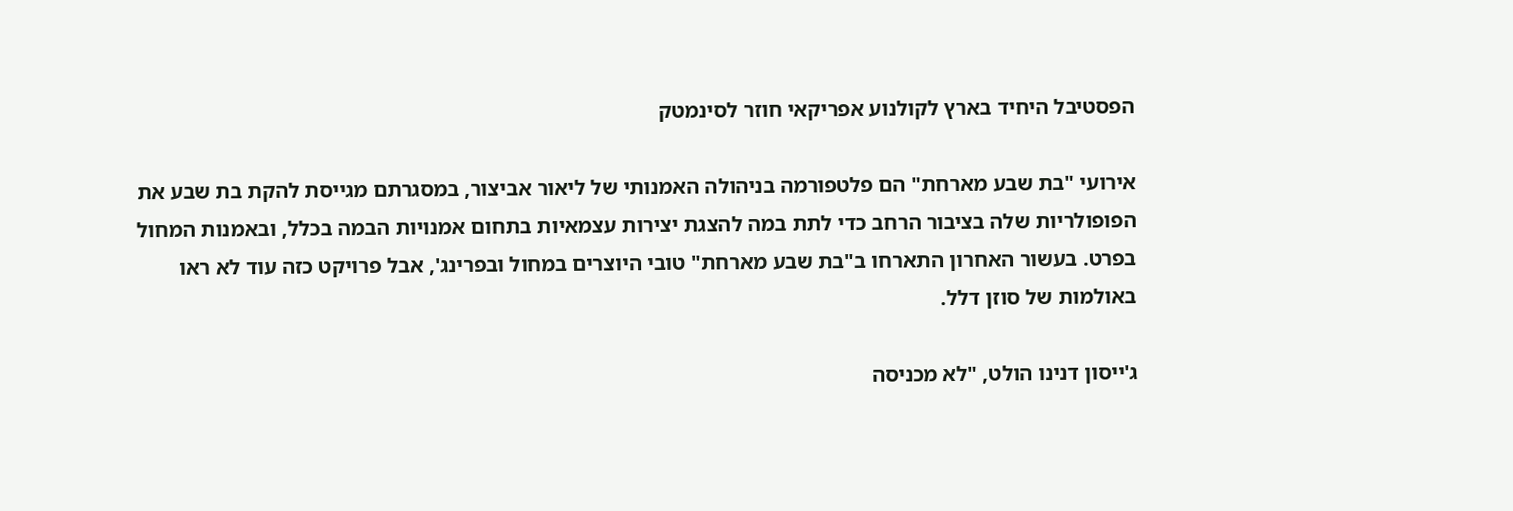הפסטיבל היחיד בארץ לקולנוע אפריקאי חוזר לסינמטק

אירועי "בת שבע מארחת" הם פלטפורמה בניהולה האמנותי של ליאור אביצור, במסגרתם מגייסת להקת בת שבע את הפופולריות שלה בציבור הרחב כדי לתת במה להצגת יצירות עצמאיות בתחום אמנויות הבמה בכלל, ובאמנות המחול בפרט. בעשור האחרון התארחו ב"בת שבע מארחת" טובי היוצרים במחול ובפרינג', אבל פרויקט כזה עוד לא ראו באולמות של סוזן דלל.

ג'ייסון דנינו הולט, "לא מכניסה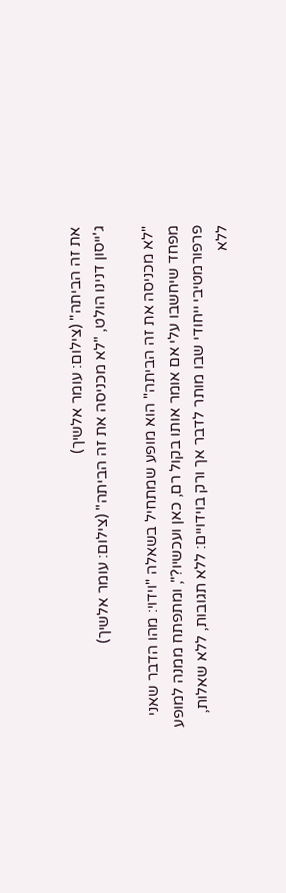את זה הביתה" (צילום: עומר אלשיך)
ג'ייסון דנינו הולט, "לא מכניסה את זה הביתה" (צילום: עומר אלשיך)

"לא מכניסה את זה הביתה" הוא מופע שמתחיל בשאלה "וידוי: מהו הדבר שאני מפחד שיחשבו עלי אם אומר אותו בקול רם, כאן ועכשיו?", ומתפתח ממנה למופע פרפורמטיבי ייחודי שבו מותר לדבר אך ורק בוידויים: ללא תגובות, ללא שאלות, ללא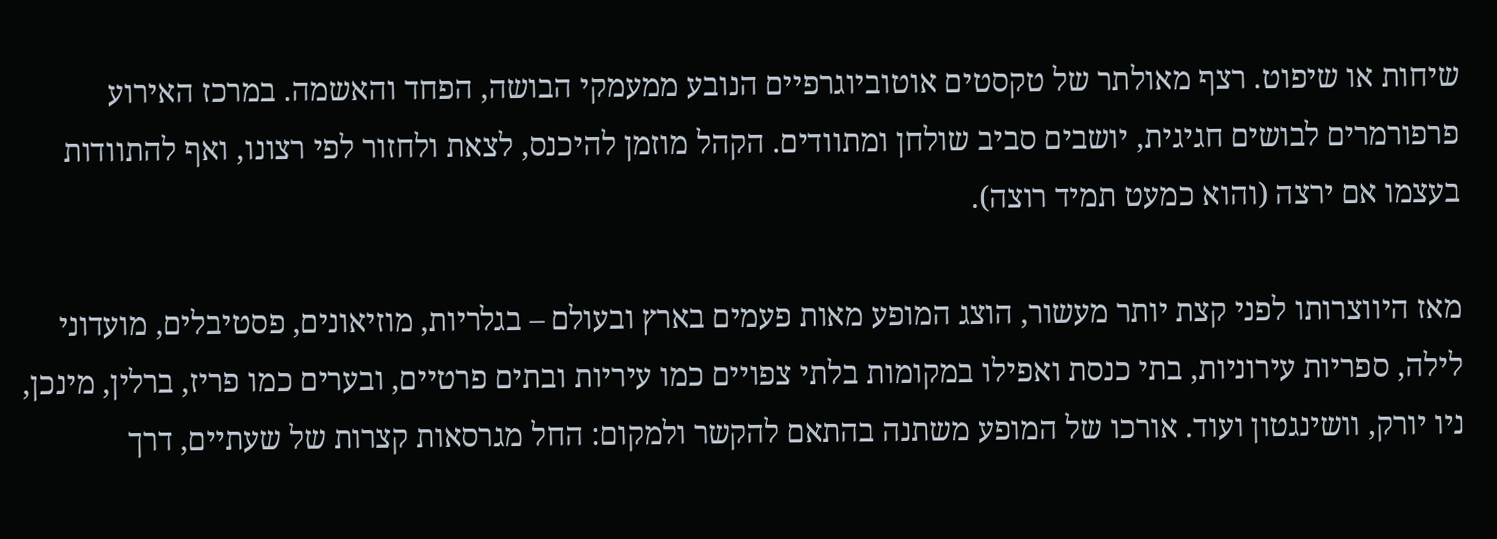שיחות או שיפוט. רצף מאולתר של טקסטים אוטוביוגרפיים הנובע ממעמקי הבושה, הפחד והאשמה. במרכז האירוע פרפורמרים לבושים חגיגית, יושבים סביב שולחן ומתוודים. הקהל מוזמן להיכנס, לצאת ולחזור לפי רצונו, ואף להתוודות בעצמו אם ירצה (והוא כמעט תמיד רוצה).

מאז היווצרותו לפני קצת יותר מעשור, הוצג המופע מאות פעמים בארץ ובעולם – בגלריות, מוזיאונים, פסטיבלים, מועדוני לילה, ספריות עירוניות, בתי כנסת ואפילו במקומות בלתי צפויים כמו עיריות ובתים פרטיים, ובערים כמו פריז, ברלין, מינכן, ניו יורק, וושינגטון ועוד. אורכו של המופע משתנה בהתאם להקשר ולמקום: החל מגרסאות קצרות של שעתיים, דרך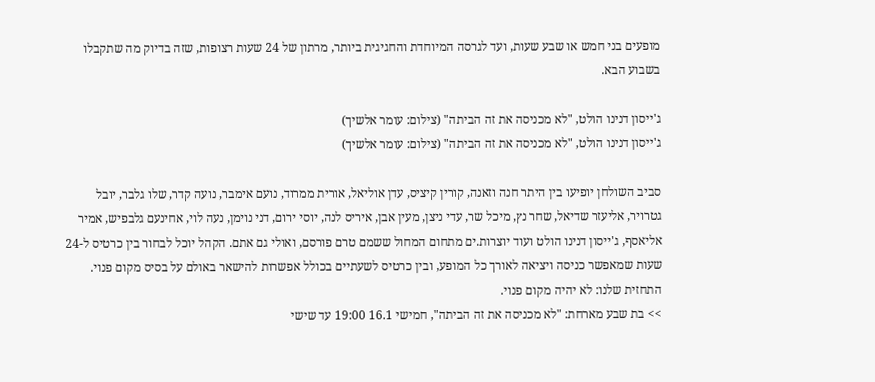מופעים בני חמש או שבע שעות, ועד לגרסה המיוחדת והחגיגית ביותר, מרתון של 24 שעות רצופות, שזה בדיוק מה שתקבלו בשבוע הבא.

ג'ייסון דנינו הולט, "לא מכניסה את זה הביתה" (צילום: עומר אלשיך)
ג'ייסון דנינו הולט, "לא מכניסה את זה הביתה" (צילום: עומר אלשיך)

סביב השולחן יופיעו בין היתר חנה וזאנה, קורין קיציס, עדן אוליאל, אורית ממרוד, נועם אימבר, נועה קדר, שלו גלבר, יובל גטרויר, אליעזר שדיאל, שחר נץ, מיכל שר, עדי ניצן, מעין אבן, איריס לנה, יוסי ירום, דני נוימן, נעה לוי, אחינעם גלבפיש, אמיר אליאסף, ג'ייסון דנינו הולט ועוד יוצרות.ים מתחום המחול ששמם טרם פורסם, ואולי גם אתם. הקהל יוכל לבחור בין כרטיס ל-24 שעות שמאפשר כניסה ויציאה לאורך כל המופע, ובין כרטיס לשעתיים בכולל אפשרות להישאר באולם על בסיס מקום פנוי. התחזית שלנו: לא יהיה מקום פנוי.
>> בת שבע מארחת: "לא מכניסה את זה הביתה", חמישי 16.1 19:00 עד שישי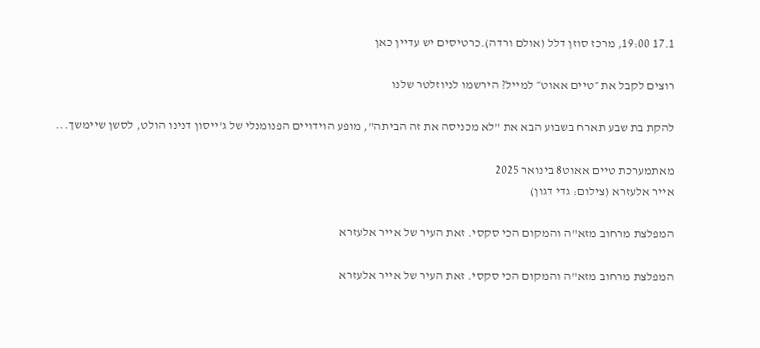17.1 19:00, מרכז סוזן דלל (אולם ורדה).כרטיסים יש עדיין כאן

רוצים לקבל את ״טיים אאוט״ למייל? הירשמו לניוזלטר שלנו

להקת בת שבע תארח בשבוע הבא את "לא מכניסה את זה הביתה", מופע הוידויים הפנומנלי של ג'ייסון דנינו הולט, לסשן שיימשך...

מאתמערכת טיים אאוט8 בינואר 2025
אייר אלעזרא (צילום: גדי דגון)

המפלצת מרחוב מזא"ה והמקום הכי סקסי. זאת העיר של אייר אלעזרא

המפלצת מרחוב מזא"ה והמקום הכי סקסי. זאת העיר של אייר אלעזרא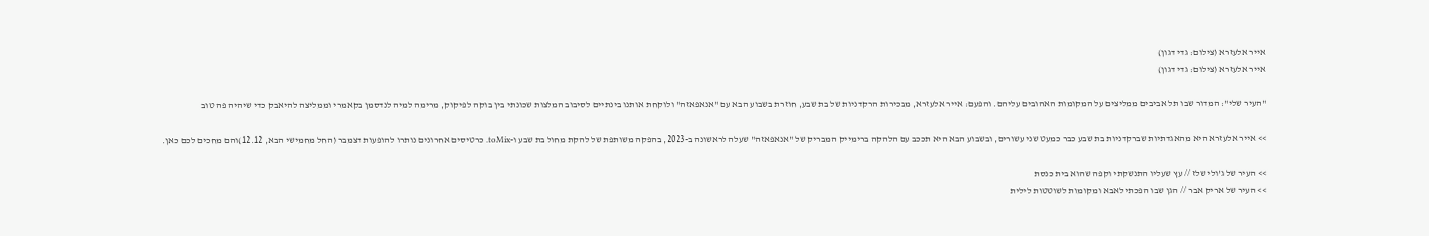אייר אלעזרא (צילום: גדי דגון)
אייר אלעזרא (צילום: גדי דגון)

"העיר שלי": המדור שבו תל אביבים ממליצים על המקומות האהובים עליהם. והפעם: אייר אלעזרא, מבכירות הרקדניות של בת שבע, חוזרת בשבוע הבא עם "אנאפאזה" ולוקחת אותנו בינתיים לסיבוב המלצות שכונתי בין בוקה לפיקוק, מרימה למיה לנדסמן בקאמרי וממליצה להיאבק כדי שיהיה פה טוב

>> אייר אלעזרא היא מהאגדתיות שברקדניות בת שבע כבר כמעט שני עשורים, ובשבוע הבא היא תככב עם הלהקה ברימייק המבריק של "אנאפאזה" שעלה לראשונה ב-2023, בהפקה משותפת של להקת מחול בת שבע ו-toMix. כרטיסים אחרונים נותרו להופעות דצמבר (החל מחמישי הבא, 12.12)והם מחכים לכם כאן.

>> העיר של ג'ולי שלז // עץ שעליו התנשקתי וקפה שהוא בית כנסת
>> העיר של אריק אבר // הגן שבו הפכתי לאבא ומקומות לשוטטות לילית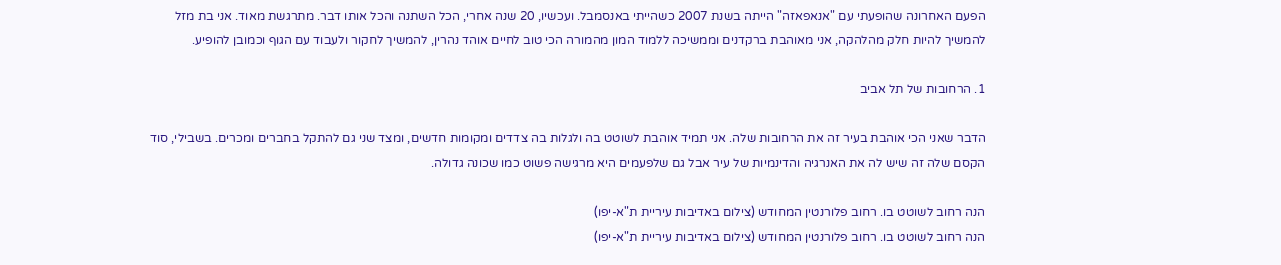הפעם האחרונה שהופעתי עם "אנאפאזה" הייתה בשנת 2007 כשהייתי באנסמבל. ועכשיו, 20 שנה אחרי, הכל השתנה והכל אותו דבר. מתרגשת מאוד. אני בת מזל להמשיך להיות חלק מהלהקה, אני מאוהבת ברקדנים וממשיכה ללמוד המון מהמורה הכי טוב לחיים אוהד נהרין, להמשיך לחקור ולעבוד עם הגוף וכמובן להופיע.

1. הרחובות של תל אביב

הדבר שאני הכי אוהבת בעיר זה את הרחובות שלה. אני תמיד אוהבת לשוטט בה ולגלות בה צדדים ומקומות חדשים, ומצד שני גם להתקל בחברים ומכרים. בשבילי, סוד הקסם שלה זה שיש לה את האנרגיה והדינמיות של עיר אבל גם שלפעמים היא מרגישה פשוט כמו שכונה גדולה.

הנה רחוב לשוטט בו. רחוב פלורנטין המחודש (צילום באדיבות עיריית ת"א-יפו)
הנה רחוב לשוטט בו. רחוב פלורנטין המחודש (צילום באדיבות עיריית ת"א-יפו)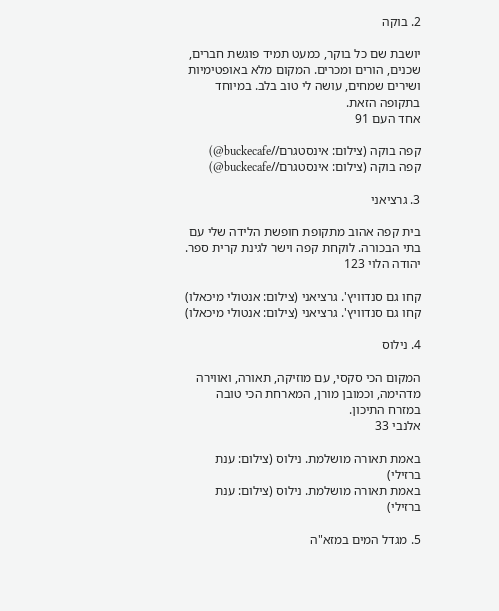2. בוקה

יושבת שם כל בוקר, כמעט תמיד פוגשת חברים, שכנים, הורים ומכרים. המקום מלא באופטימיות ושירים שמחים, עושה לי טוב בלב. במיוחד בתקופה הזאת.
אחד העם 91

קפה בוקה (צילום: אינסטגרם//buckecafe@)
קפה בוקה (צילום: אינסטגרם//buckecafe@)

3. גרציאני

בית קפה אהוב מתקופת חופשת הלידה שלי עם בתי הבכורה. לוקחת קפה וישר לגינת קרית ספר.
יהודה הלוי 123

קחו גם סנדוויץ'. גרציאני (צילום: אנטולי מיכאלו)
קחו גם סנדוויץ'. גרציאני (צילום: אנטולי מיכאלו)

4. נילוס

המקום הכי סקסי, עם מוזיקה, תאורה, ואווירה מדהימה, וכמובן מורן, המארחת הכי טובה במזרח התיכון.
אלנבי 33

באמת תאורה מושלמת. נילוס (צילום: ענת ברזילי)
באמת תאורה מושלמת. נילוס (צילום: ענת ברזילי)

5. מגדל המים במזא"ה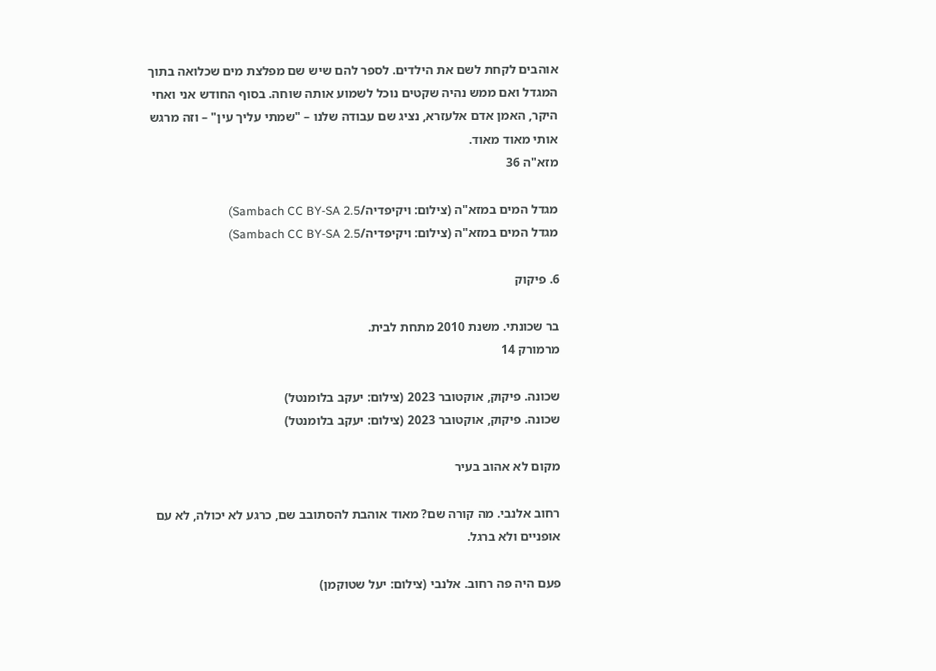אוהבים לקחת לשם את הילדים. לספר להם שיש שם מפלצת מים שכלואה בתוך המגדל ואם ממש נהיה שקטים נוכל לשמוע אותה שוחה. בסוף החודש אני ואחי היקר, האמן אדם אלעזרא, נציג שם עבודה שלנו – "שמתי עליך עין" – וזה מרגש אותי מאוד מאוד.
מזא"ה 36

מגדל המים במזא"ה (צילום: ויקיפדיה/Sambach CC BY-SA 2.5)
מגדל המים במזא"ה (צילום: ויקיפדיה/Sambach CC BY-SA 2.5)

6. פיקוק

בר שכונתי. משנת 2010 מתחת לבית.
מרמורק 14

שכונה. פיקוק, אוקטובר 2023 (צילום: יעקב בלומנטל)
שכונה. פיקוק, אוקטובר 2023 (צילום: יעקב בלומנטל)

מקום לא אהוב בעיר

רחוב אלנבי. מה קורה שם? מאוד אוהבת להסתובב שם, כרגע לא יכולה, לא עם אופניים ולא ברגל.

פעם היה פה רחוב. אלנבי (צילום: יעל שטוקמן)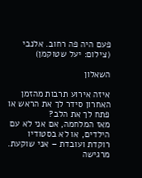פעם היה פה רחוב. אלנבי (צילום: יעל שטוקמן)

השאלון

איזה אירוע תרבות מהזמן האחרון סידר לך את הראש או פתח לך את הלב?
מאז המלחמה, אם אני לא עם הילדים, או לא בסטודיו רוקדת ועובדת – אני שוקעת. מרגישה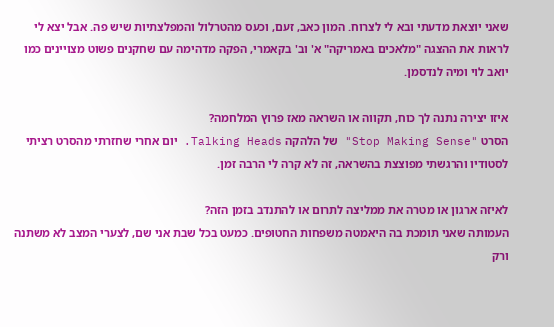שאני יוצאת מדעתי ובא לי לצרוח. המון כאב, זעם, וכעס מהטרלול והמפלצתיות שיש פה. אבל יצא לי לראות את ההצגה "מלאכים באמריקה" א' וב' בקאמרי, הפקה מדהימה עם שחקנים פשוט מצויינים כמו יואב לוי ומיה לנדסמן.

איזו יצירה נתנה לך כוח, תקווה או השראה מאז פרוץ המלחמה?
הסרט "Stop Making Sense" של הלהקה Talking Heads. יום אחרי שחזרתי מהסרט רציתי לסטודיו והרגשתי מפוצצת בהשראה, זה לא קרה לי הרבה זמן.

לאיזה ארגון או מטרה את ממליצה לתרום או להתנדב בזמן הזה?
העמותה שאני תומכת בה היאמטה משפחות החטופים. כמעט בכל שבת אני שם, לצערי המצב לא משתנה ורק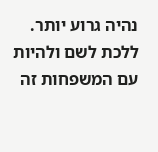נהיה גרוע יותר. ללכת לשם ולהיות עם המשפחות זה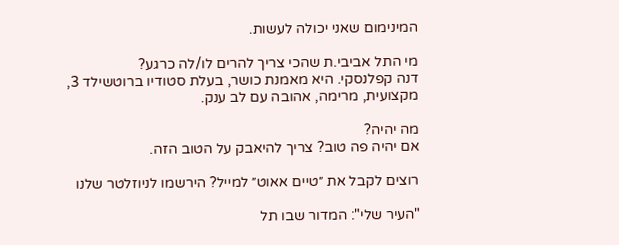המינימום שאני יכולה לעשות.

מי התל אביבי.ת שהכי צריך להרים לו/לה כרגע?
דנה קפלנסקי. היא מאמנת כושר, בעלת סטודיו ברוטשילד 3, מקצועית, מרימה, אהובה עם לב ענק.

מה יהיה?
אם יהיה פה טוב? צריך להיאבק על הטוב הזה.

רוצים לקבל את ״טיים אאוט״ למייל? הירשמו לניוזלטר שלנו

"העיר שלי": המדור שבו תל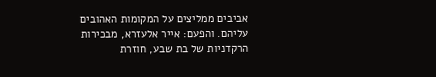אביבים ממליצים על המקומות האהובים עליהם. והפעם: אייר אלעזרא, מבכירות הרקדניות של בת שבע, חוזרת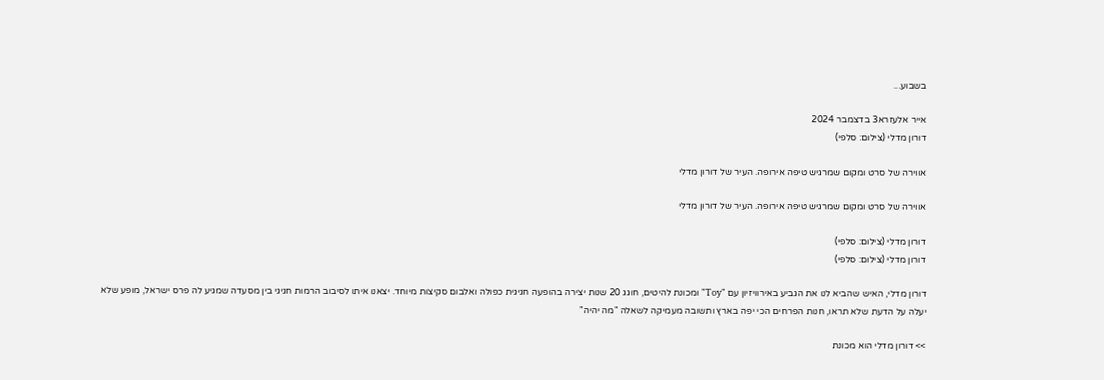בשבוע...

אייר אלעזרא3 בדצמבר 2024
דורון מדלי (צילום: סלפי)

אווירה של סרט ומקום שמרגיש טיפה אירופה. העיר של דורון מדלי

אווירה של סרט ומקום שמרגיש טיפה אירופה. העיר של דורון מדלי

דורון מדלי (צילום: סלפי)
דורון מדלי (צילום: סלפי)

דורון מדלי, האיש שהביא לנו את הגביע באירוויזיון עם "Toy" ומכונת להיטים, חוגג 20 שנות יצירה בהופעה חגיגית כפולה ואלבום סקיצות מיוחד. יצאנו איתו לסיבוב הרמות חגיגי בין מסעדה שמגיע לה פרס ישראל, מופע שלא יעלה על הדעת שלא תראו, חנות הפרחים הכי יפה בארץ ותשובה מעמיקה לשאלה "מה יהיה"

>> דורון מדלי הוא מכונת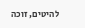להיטים, זוכה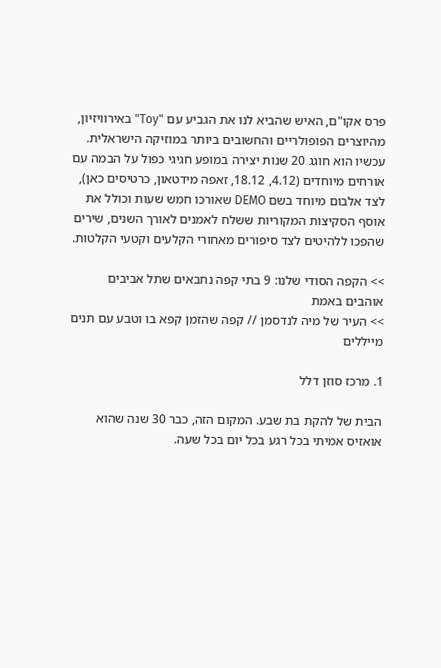פרס אקו"ם, האיש שהביא לנו את הגביע עם "Toy" באירוויזיון, מהיוצרים הפופולריים והחשובים ביותר במוזיקה הישראלית. עכשיו הוא חוגג 20 שנות יצירה במופע חגיגי כפול על הבמה עם אורחים מיוחדים (4.12, 18.12, זאפה מידטאון, כרטיסים כאן), לצד אלבום מיוחד בשם DEMO שאורכו חמש שעות וכולל את אוסף הסקיצות המקוריות ששלח לאמנים לאורך השנים, שירים שהפכו ללהיטים לצד סיפורים מאחורי הקלעים וקטעי הקלטות.

>> הקפה הסודי שלנו: 9 בתי קפה נחבאים שתל אביבים אוהבים באמת
>> העיר של מיה לנדסמן // קפה שהזמן קפא בו וטבע עם תנים מייללים

1. מרכז סוזן דלל

הבית של להקת בת שבע. המקום הזה, כבר 30 שנה שהוא אואזיס אמיתי בכל רגע בכל יום בכל שעה.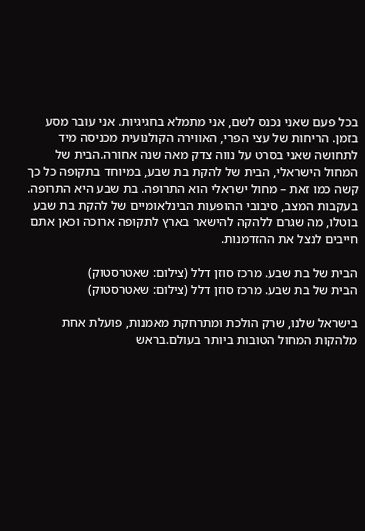בכל פעם שאני נכנס לשם, אני מתמלא בחגיגיות. אני עובר מסע בזמן. הריחות של עצי הפרי, האווירה הקולנועית מכניסה מיד לתחושה שאני בסרט על נווה צדק מאה שנה אחורה.הבית של המחול הישראלי, הבית של להקת בת שבע, במיוחד בתקופה כל כך קשה כמו זאת – מחול ישראלי הוא התרופה. בת שבע היא התרופה. בעקבות המצב, סיבובי ההופעות הבינלאומיים של להקת בת שבע בוטלו, מה שגרם ללהקה להישאר בארץ לתקופה ארוכה וכאן אתם חייבים לנצל את ההזדמנות.

הבית של בת שבע. מרכז סוזן דלל (צילום: שאטרסטוק)
הבית של בת שבע. מרכז סוזן דלל (צילום: שאטרסטוק)

בישראל שלנו, שרק הולכת ומתרחקת מאמנות, פועלת אחת מלהקות המחול הטובות ביותר בעולם.בראש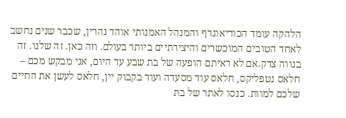הלהקה עומד הכוריאוגרף והמנהל האמנותי אוהד נהרין, שכבר שנים נחשב לאחד הטובים המוכשרים והיצירתיים ביותר בעולם. וזה כאן. זה שלנו. זה בנווה צדק.אם לא ראיתם הופעה של בת שבע עד היום, אני מבקש מכם – חלאס נטפליקס, חלאס עוד מסעדה ועוד בקבוק יין, חלאס לעשן את החיים שלכם למוות. כנסו לאתר של בת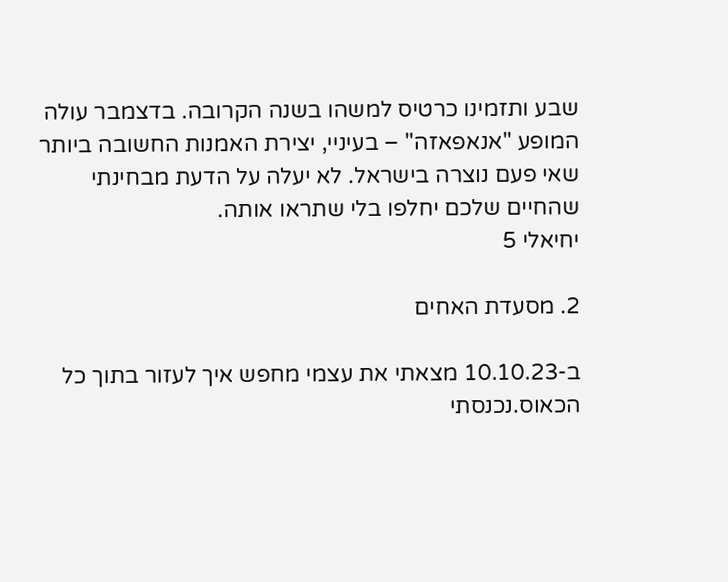שבע ותזמינו כרטיס למשהו בשנה הקרובה. בדצמבר עולה המופע "אנאפאזה" – בעיניי, יצירת האמנות החשובה ביותר שאי פעם נוצרה בישראל. לא יעלה על הדעת מבחינתי שהחיים שלכם יחלפו בלי שתראו אותה.
יחיאלי 5

2. מסעדת האחים

ב-10.10.23 מצאתי את עצמי מחפש איך לעזור בתוך כל הכאוס.נכנסתי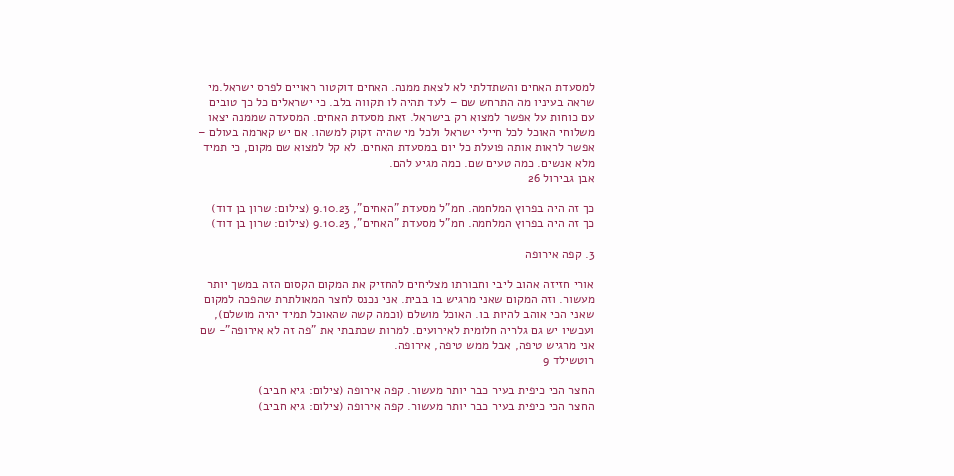למסעדת האחים והשתדלתי לא לצאת ממנה. האחים דוקטור ראויים לפרס ישראל.מי שראה בעיניו מה התרחש שם – לעד תהיה לו תקווה בלב. כי ישראלים כל כך טובים עם כוחות על אפשר למצוא רק בישראל. זאת מסעדת האחים. המסעדה שממנה יצאו משלוחי האוכל לכל חיילי ישראל ולכל מי שהיה זקוק למשהו. אם יש קארמה בעולם – אפשר לראות אותה פועלת כל יום במסעדת האחים. לא קל למצוא שם מקום, כי תמיד מלא אנשים. כמה טעים שם. כמה מגיע להם.
אבן גבירול 26

כך זה היה בפרוץ המלחמה. חמ"ל מסעדת "האחים", 9.10.23 (צילום: שרון בן דוד)
כך זה היה בפרוץ המלחמה. חמ"ל מסעדת "האחים", 9.10.23 (צילום: שרון בן דוד)

3. קפה אירופה

אורי חזיזה אהוב ליבי וחבורתו מצליחים להחזיק את המקום הקסום הזה במשך יותר מעשור. וזה המקום שאני מרגיש בו בבית. אני נכנס לחצר המאולתרת שהפכה למקום שאני הכי אוהב להיות בו. האוכל מושלם (וכמה קשה שהאוכל תמיד יהיה מושלם), ועכשיו יש גם גלריה חלומית לאירועים. למרות שכתבתי את "פה זה לא אירופה"- שם אני מרגיש טיפה, אבל ממש טיפה, אירופה.
רוטשילד 9

החצר הכי כיפית בעיר כבר יותר מעשור. קפה אירופה (צילום: גיא חביב)
החצר הכי כיפית בעיר כבר יותר מעשור. קפה אירופה (צילום: גיא חביב)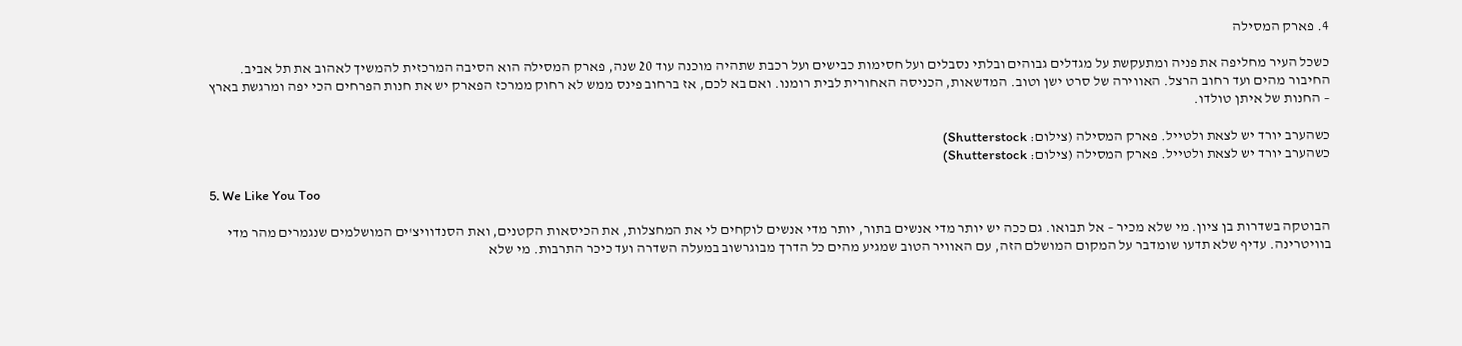4. פארק המסילה

כשכל העיר מחליפה את פניה ומתעקשת על מגדלים גבוהים ובלתי נסבלים ועל חסימות כבישים ועל רכבת שתהיה מוכנה עוד 20 שנה, פארק המסילה הוא הסיבה המרכזית להמשיך לאהוב את תל אביב. החיבור מהים ועד רחוב הרצל. האווירה של סרט ישן וטוב. המדשאות, הכניסה האחורית לבית רומנו. ואם בא לכם, אז ברחוב פינס ממש לא רחוק ממרכז הפארק יש את חנות הפרחים הכי יפה ומרגשת בארץ – החנות של איתן טולדו.

כשהערב יורד יש לצאת ולטייל. פארק המסילה (צילום: Shutterstock)
כשהערב יורד יש לצאת ולטייל. פארק המסילה (צילום: Shutterstock)

5. We Like You Too

הבוטקה בשדרות בן ציון. מי שלא מכיר – אל תבואו. גם ככה יש יותר מדי אנשים בתור, יותר מדי אנשים לוקחים לי את המחצלות, את הכיסאות הקטנים, ואת הסנדוויצ'ים המושלמים שנגמרים מהר מדי בוויטרינה. עדיף שלא תדעו שומדבר על המקום המושלם הזה, עם האוויר הטוב שמגיע מהים כל הדרך מבוגרשוב במעלה השדרה ועד כיכר התרבות. מי שלא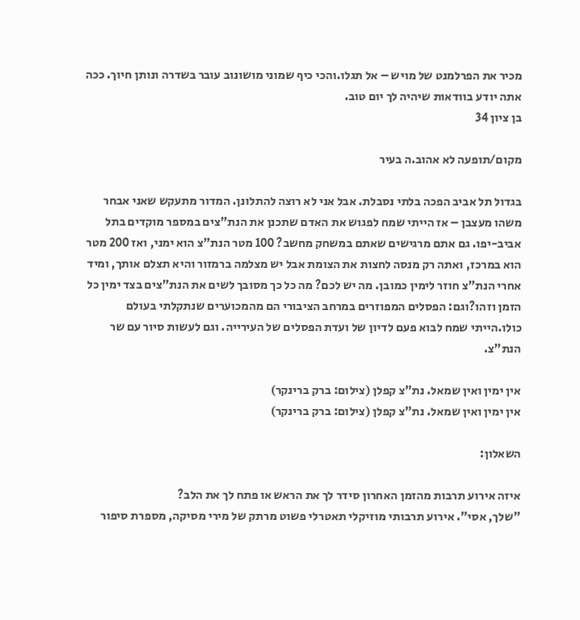מכיר את הפרלמנט של מויש – אל תגלו.והכי כיף שמוני מושונוב עובר בשדרה ונותן חיוך. ככה אתה יודע בוודאות שיהיה לך יום טוב.
בן ציון 34

מקום/תופעה לא אהוב.ה בעיר

בגדול תל אביב הפכה בלתי נסבלת. אבל אני לא רוצה להתלונן. המדור מתעקש שאני אבחר משהו מעצבן – אז הייתי שמח לפגוש את האדם שתכנן את הנת"צים במספר מוקדים בתל אביב-יפו. גם אתם מרגישים שאתם במשחק מחשב? 100 מטר הנת"צ הוא ימני, ואז 200 מטר הוא במרכז, ואתה רק מנסה לחצות את הצומת אבל יש מצלמה ברמזור והיא תצלם אותך, ומיד אחרי הנת"צ חוזר לימין כמובן. מה יש לכם? מה כל כך מסובך לשים את הנת"צים בצד ימין כל הזמן וזהו?וגם: הפסלים המפוזרים במרחב הציבורי הם מהמכוערים שנתקלתי בעולם כולו.הייתי שמח לבוא פעם לדיון של ועדת הפסלים של העירייה. וגם לעשות סיור עם שר הנת"צ.

אין ימין ואין שמאל. נת"צ קפלן (צילום: ברק ברינקר)
אין ימין ואין שמאל. נת"צ קפלן (צילום: ברק ברינקר)

השאלון:

איזה אירוע תרבות מהזמן האחרון סידר לך את הראש או פתח לך את הלב?
"שלך, אסי". אירוע תרבותי מוזיקלי תאטרלי פשוט מרתק של מירי מסיקה, מספרת סיפור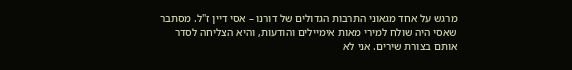מרגש על אחד מגאוני התרבות הגדולים של דורנו – אסי דיין ז"ל. מסתבר שאסי היה שולח למירי מאות אימיילים והודעות, והיא הצליחה לסדר אותם בצורת שירים. אני לא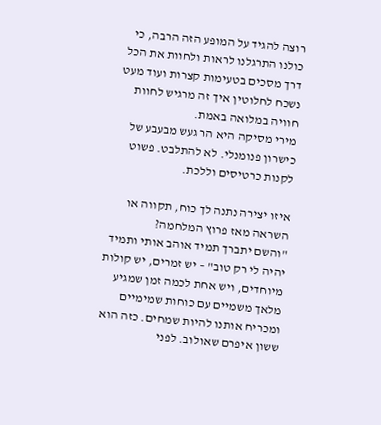רוצה להגיד על המופע הזה הרבה, כי כולנו התרגלנו לראות ולחוות את הכל דרך מסכים בטעימות קצרות ועוד מעט נשכח לחלוטין איך זה מרגיש לחוות חוויה במלואה באמת.
מירי מסיקה היא הר געש מבעבע של כישרון פנומנלי. לא להתלבט. פשוט לקנות כרטיסים וללכת.

איזו יצירה נתנה לך כוח, תקווה או השראה מאז פרוץ המלחמה?
"והשם יתברך תמיד אוהב אותי ותמיד יהיה לי רק טוב" – יש זמרים, יש קולות מיוחדים, ויש אחת לכמה זמן שמגיע מלאך משמיים עם כוחות שמימיים ומכריח אותנו להיות שמחים. כזה הוא ששון איפרם שאולוב. לפני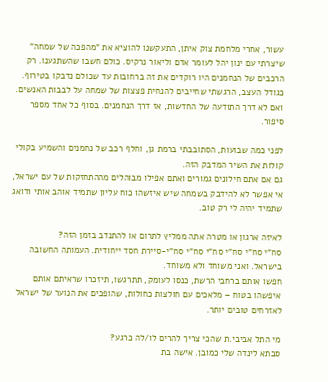עשור, אחרי מלחמת צוק איתן, התעקשנו להוציא את "מהפכה של שמחה" שיצרתי עם ינון יהל לעומר אדם וליאור נרקיס. כולם חשבו שהשתגענו. רק הרכבים של הנחמנים היו רוקדים את זה ברחובות עד שכולם נדבקו בטירוף. כגודל העצב, הרגשתי שחייבים להנחית פצצות של שמחה על לבבות האנשים. ואם לא דרך התודעה של החדשות, אז דרך הנחמנים. בסוף כל אחד מספר סיפור.

לפני כמה שבועות, הסתובבתי ברמת גן, וחלף רכב של נחמנים והשמיע בקולי קולות את השיר המדבק הזה.
גם אם אתם חילונים גמורים ואתם אפילו מבוהלים מההתחזקות של עם ישראל, אי אפשר לא להידבק בשמחה שיש איזשהו כוח עליון שתמיד אוהב אותי ודואג שתמיד יהיה לי רק טוב.

לאיזה ארגון או מטרה אתה ממליץ לתרום או להתנדב בזמן הזה?
סח"י סח"י סח"י סח"י סח"י סח"י-סיירת חסד ייחודית. העמותה החשובה בישראל. ואני משוחד ולא משוחד.
חפשו אותם ברחבי הרשת, כנסו לעומק, תתרגשו, תיזכרו שראיתם אותם איפשהו בטוח – מלאכים עם חולצות כחולות, שהופכים את הנוער של ישראל לאזרחים טובים יותר.

מי התל אביבי.ת שהכי צריך להרים לו/לה כרגע?
סבתא לינדה שלי כמובן. אישה בת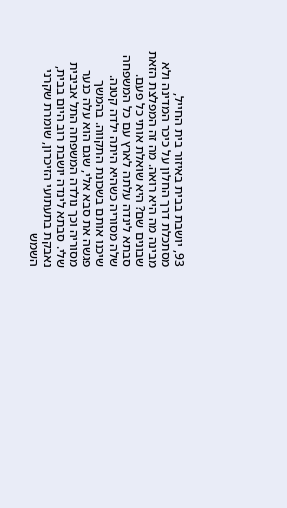93, יושבת בבית באיזור בית החייל, מסתכלת דרך החלון על כיכר המדינה ולא מבינה מה היא רואה. מה זה המפלצת הזאת שבונים שם? היא שואלת אותי כל פעם. סבתא לינדה עלתה לארץ עם כל המשפחה שלה מסוריה כשהיא היתה ילדה קטנה. שיכנו אותם בשכונת התקווה. בהמשך פגשה את סבא אלי, שגם הוא עלה כנער מסוריה וכך נולדה המשפחה התל אביבית שלי. סבתא לינדה יושבת רוב היום בבית, נאבקת בתעתועי הזיכרון, שומרת שקרני השמש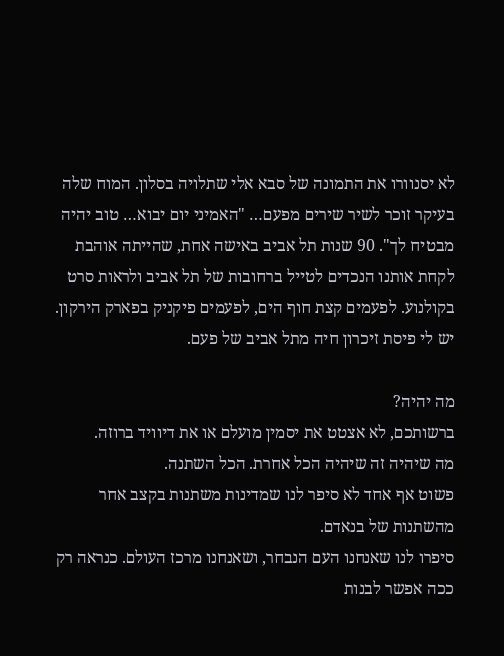לא יסנוורו את התמונה של סבא אלי שתלויה בסלון. המוח שלה בעיקר זוכר לשיר שירים מפעם… "האמיני יום יבוא… טוב יהיה מבטיח לך". 90 שנות תל אביב באישה אחת, שהייתה אוהבת לקחת אותנו הנכדים לטייל ברחובות של תל אביב ולראות סרט בקולנוע. לפעמים קצת חוף הים, לפעמים פיקניק בפארק הירקון. יש לי פיסת זיכרון חיה מתל אביב של פעם.

מה יהיה?
ברשותכם, לא אצטט את יסמין מועלם או את דיוויד ברוזה.
מה שיהיה זה שיהיה הכל אחרת. הכל השתנה.
פשוט אף אחד לא סיפר לנו שמדינות משתנות בקצב אחר מהשתנות של בנאדם.
סיפרו לנו שאנחנו העם הנבחר, ושאנחנו מרכז העולם. כנראה רק ככה אפשר לבנות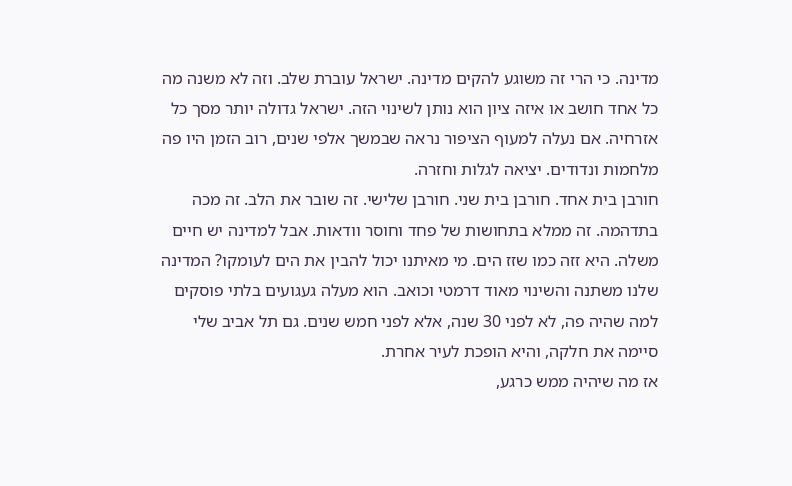מדינה. כי הרי זה משוגע להקים מדינה. ישראל עוברת שלב. וזה לא משנה מה כל אחד חושב או איזה ציון הוא נותן לשינוי הזה. ישראל גדולה יותר מסך כל אזרחיה. אם נעלה למעוף הציפור נראה שבמשך אלפי שנים, רוב הזמן היו פה מלחמות ונדודים. יציאה לגלות וחזרה.
חורבן בית אחד. חורבן בית שני. חורבן שלישי. זה שובר את הלב. זה מכה בתדהמה. זה ממלא בתחושות של פחד וחוסר וודאות. אבל למדינה יש חיים משלה. היא זזה כמו שזז הים. מי מאיתנו יכול להבין את הים לעומקו? המדינה שלנו משתנה והשינוי מאוד דרמטי וכואב. הוא מעלה געגועים בלתי פוסקים למה שהיה פה, לא לפני 30 שנה, אלא לפני חמש שנים. גם תל אביב שלי סיימה את חלקה, והיא הופכת לעיר אחרת.
אז מה שיהיה ממש כרגע,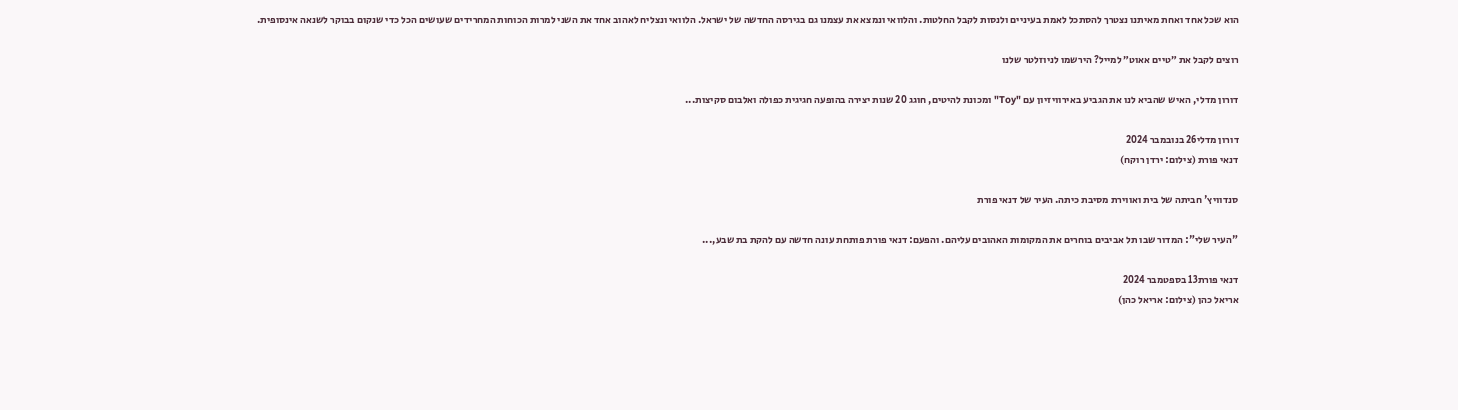הוא שכל אחד ואחת מאיתנו נצטרך להסתכל לאמת בעיניים ולנסות לקבל החלטות. והלוואי ונמצא את עצמנו גם בגירסה החדשה של ישראל. הלוואי ונצליח לאהוב אחד את השני למרות הכוחות המחרידים שעושים הכל כדי שנקום בבוקר לשנאה אינסופית.

רוצים לקבל את ״טיים אאוט״ למייל? הירשמו לניוזלטר שלנו

דורון מדלי, האיש שהביא לנו את הגביע באירוויזיון עם "Toy" ומכונת להיטים, חוגג 20 שנות יצירה בהופעה חגיגית כפולה ואלבום סקיצות...

דורון מדלי26 בנובמבר 2024
דנאי פורת (צילום: ירדן רוקח)

סנדוויץ' חביתה של בית ואווירת מסיבת כיתה. העיר של דנאי פורת

"העיר שלי": המדור שבו תל אביבים בוחרים את המקומות האהובים עליהם. והפעם: דנאי פורת פותחת עונה חדשה עם להקת בת שבע,...

דנאי פורת13 בספטמבר 2024
אריאל כהן (צילום: אריאל כהן)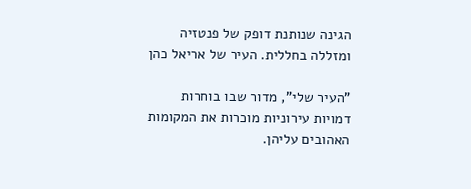הגינה שנותנת דופק של פנטזיה ומזללה בחללית. העיר של אריאל כהן

"העיר שלי", מדור שבו בוחרות דמויות עירוניות מוכרות את המקומות האהובים עליהן.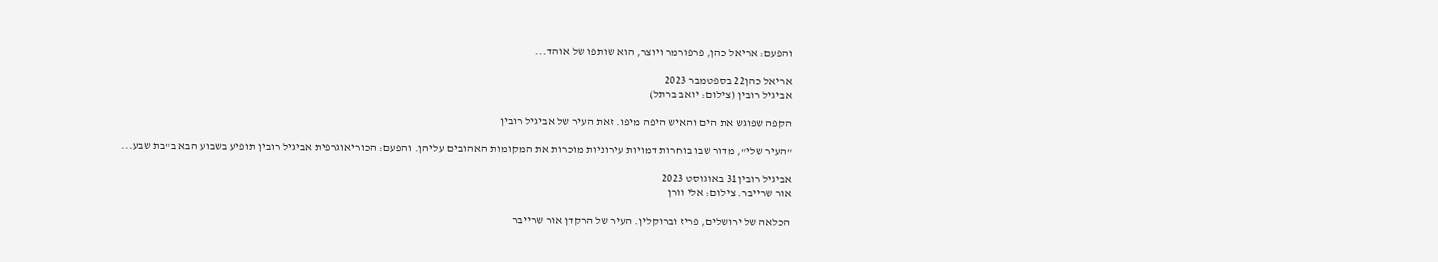והפעם: אריאל כהן, פרפורמר ויוצר, הוא שותפו של אוהד...

אריאל כהן22 בספטמבר 2023
אביגיל רובין (צילום: יואב ברתל)

הקפה שפוגש את הים והאיש היפה מיפו. זאת העיר של אביגיל רובין

"העיר שלי", מדור שבו בוחרות דמויות עירוניות מוכרות את המקומות האהובים עליהן. והפעם: הכוריאוגרפית אביגיל רובין תופיע בשבוע הבא ב"בת שבע...

אביגיל רובין31 באוגוסט 2023
אור שרייבר. צילום: אלי וורן

הכלאה של ירושלים, פריז וברוקלין. העיר של הרקדן אור שרייבר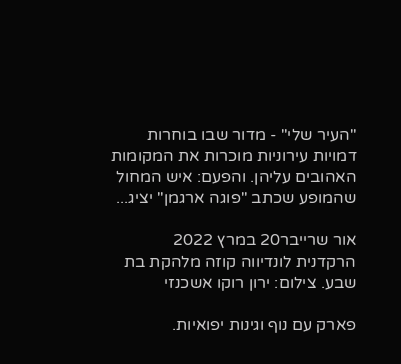"העיר שלי" - מדור שבו בוחרות דמויות עירוניות מוכרות את המקומות האהובים עליהן. והפעם: איש המחול שהמופע שכתב "פוגה ארגמן" יציג...

אור שרייבר20 במרץ 2022
הרקדנית לונדיווה קוזה מלהקת בת שבע. צילום: ירון רוקו אשכנזי

פארק עם נוף וגינות יפואיות.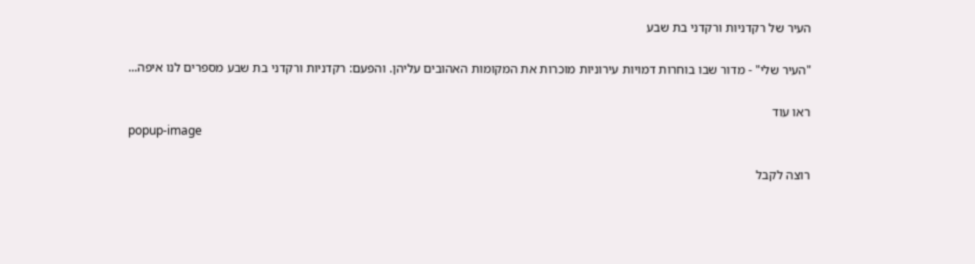העיר של רקדניות ורקדני בת שבע

"העיר שלי" - מדור שבו בוחרות דמויות עירוניות מוכרות את המקומות האהובים עליהן. והפעם: רקדניות ורקדני בת שבע מספרים לנו איפה...

ראו עוד
popup-image

רוצה לקבל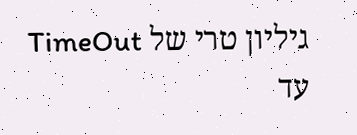גיליון טרי של TimeOut עד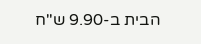הבית ב-9.90 ש"ח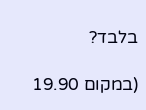בלבד?

(במקום 19.90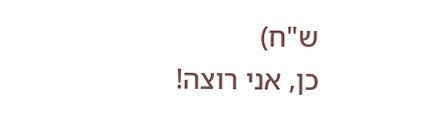ש"ח)
כן, אני רוצה!